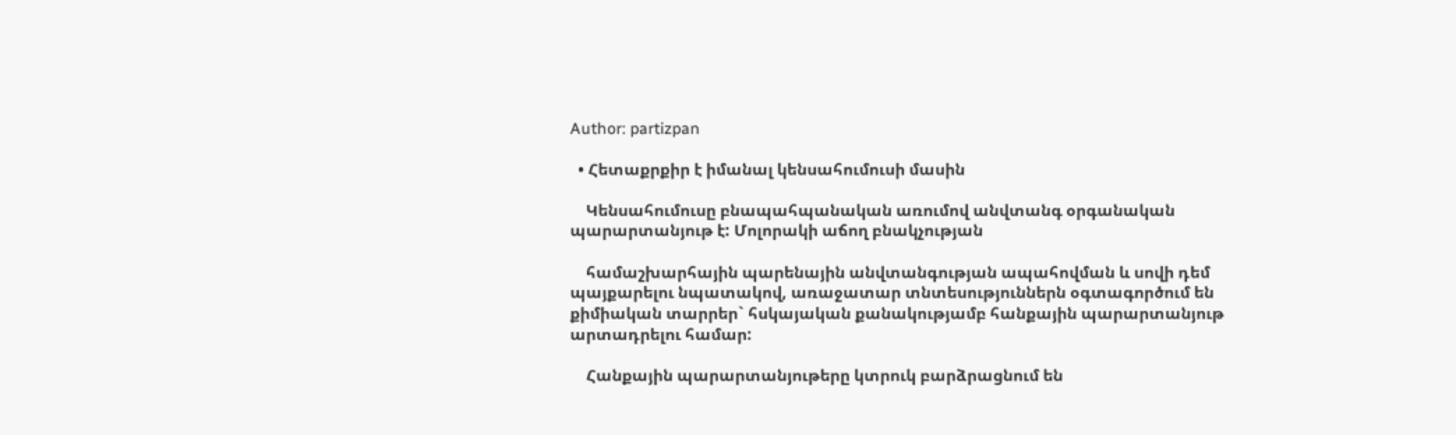Author: partizpan

  • Հետաքրքիր է իմանալ կենսահումուսի մասին

    Կենսահումուսը բնապահպանական առումով անվտանգ օրգանական պարարտանյութ է: Մոլորակի աճող բնակչության

    համաշխարհային պարենային անվտանգության ապահովման և սովի դեմ պայքարելու նպատակով, առաջատար տնտեսություններն օգտագործում են քիմիական տարրեր` հսկայական քանակությամբ հանքային պարարտանյութ արտադրելու համար:

    Հանքային պարարտանյութերը կտրուկ բարձրացնում են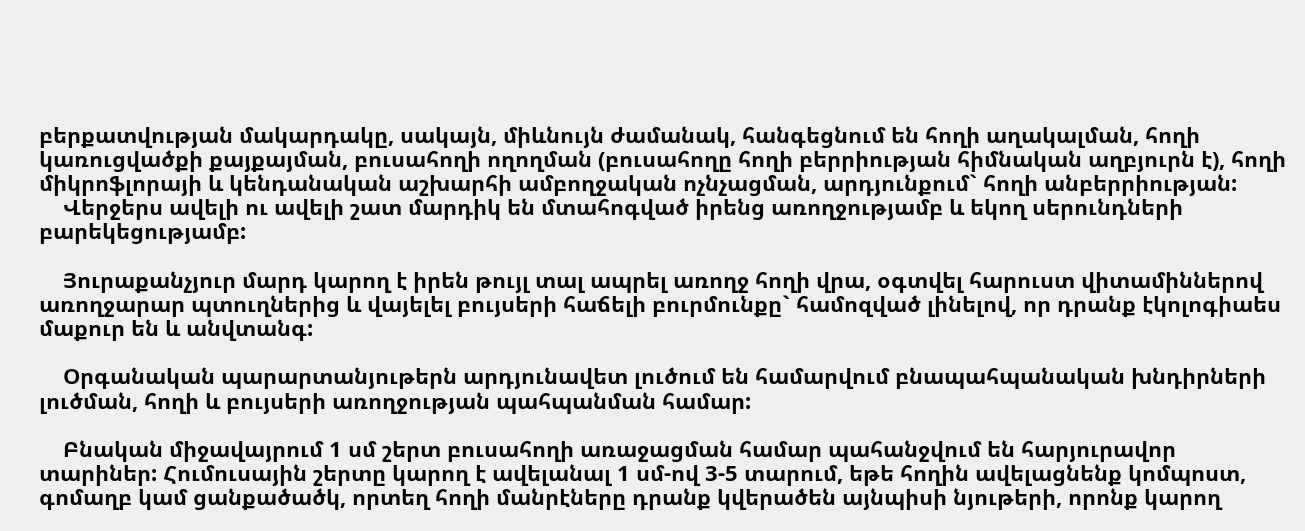բերքատվության մակարդակը, սակայն, միևնույն ժամանակ, հանգեցնում են հողի աղակալման, հողի կառուցվածքի քայքայման, բուսահողի ողողման (բուսահողը հողի բերրիության հիմնական աղբյուրն է), հողի միկրոֆլորայի և կենդանական աշխարհի ամբողջական ոչնչացման, արդյունքում` հողի անբերրիության:
    Վերջերս ավելի ու ավելի շատ մարդիկ են մտահոգված իրենց առողջությամբ և եկող սերունդների բարեկեցությամբ:

    Յուրաքանչյուր մարդ կարող է իրեն թույլ տալ ապրել առողջ հողի վրա, օգտվել հարուստ վիտամիններով առողջարար պտուղներից և վայելել բույսերի հաճելի բուրմունքը` համոզված լինելով, որ դրանք էկոլոգիաես մաքուր են և անվտանգ:

    Օրգանական պարարտանյութերն արդյունավետ լուծում են համարվում բնապահպանական խնդիրների լուծման, հողի և բույսերի առողջության պահպանման համար:

    Բնական միջավայրում 1 սմ շերտ բուսահողի առաջացման համար պահանջվում են հարյուրավոր տարիներ: Հումուսային շերտը կարող է ավելանալ 1 սմ-ով 3-5 տարում, եթե հողին ավելացնենք կոմպոստ, գոմաղբ կամ ցանքածածկ, որտեղ հողի մանրէները դրանք կվերածեն այնպիսի նյութերի, որոնք կարող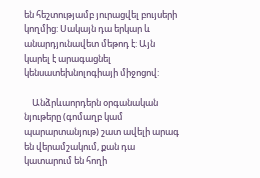են հեշտությամբ յուրացվել բույսերի կողմից: Սակայն դա երկար և անարդյունավետ մեթոդ է: Այն կարել է արագացնել կենսատեխնոլոգիայի միջոցով:

    Անձրևաորդերն օրգանական նյութերը (գոմաղբ կամ պարարտանյութ) շատ ավելի արագ են վերամշակում, քան դա կատարում են հողի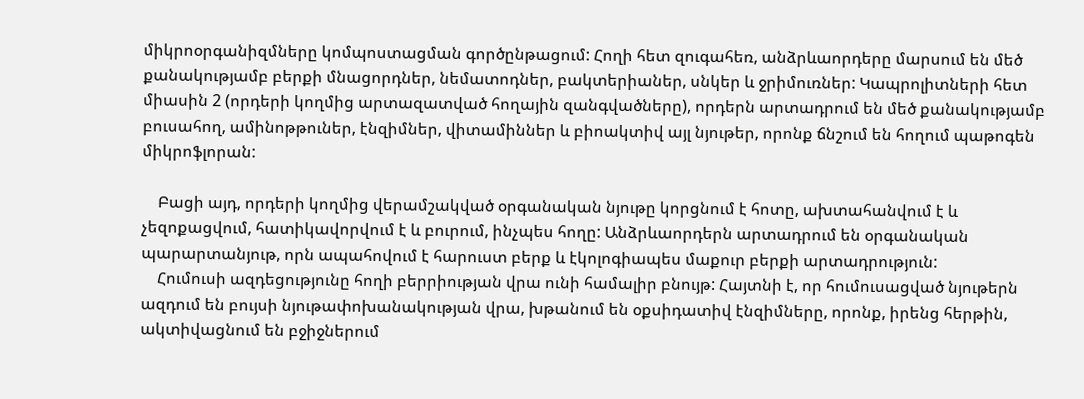միկրոօրգանիզմները կոմպոստացման գործընթացում: Հողի հետ զուգահեռ, անձրևաորդերը մարսում են մեծ քանակությամբ բերքի մնացորդներ, նեմատոդներ, բակտերիաներ, սնկեր և ջրիմուռներ: Կապրոլիտների հետ միասին 2 (որդերի կողմից արտազատված հողային զանգվածները), որդերն արտադրում են մեծ քանակությամբ բուսահող, ամինոթթուներ, էնզիմներ, վիտամիններ և բիոակտիվ այլ նյութեր, որոնք ճնշում են հողում պաթոգեն միկրոֆլորան:

    Բացի այդ, որդերի կողմից վերամշակված օրգանական նյութը կորցնում է հոտը, ախտահանվում է և չեզոքացվում, հատիկավորվում է և բուրում, ինչպես հողը: Անձրևաորդերն արտադրում են օրգանական պարարտանյութ, որն ապահովում է հարուստ բերք և էկոլոգիապես մաքուր բերքի արտադրություն:
    Հումուսի ազդեցությունը հողի բերրիության վրա ունի համալիր բնույթ: Հայտնի է, որ հումուսացված նյութերն ազդում են բույսի նյութափոխանակության վրա, խթանում են օքսիդատիվ էնզիմները, որոնք, իրենց հերթին, ակտիվացնում են բջիջներում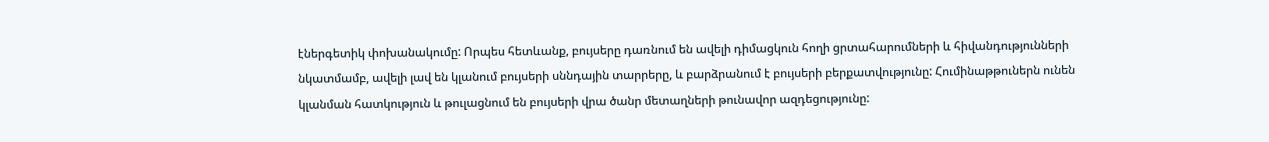էներգետիկ փոխանակումը: Որպես հետևանք, բույսերը դառնում են ավելի դիմացկուն հողի ցրտահարումների և հիվանդությունների նկատմամբ, ավելի լավ են կլանում բույսերի սննդային տարրերը, և բարձրանում է բույսերի բերքատվությունը: Հումինաթթուներն ունեն կլանման հատկություն և թուլացնում են բույսերի վրա ծանր մետաղների թունավոր ազդեցությունը: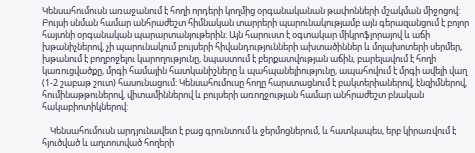Կենսահումուսն առաջանում է հողի որդերի կողմից օրգանականան թափոնների մշակման միջոցով: Բույսի սնման համար անհրաժեշտ հիմնական տարրերի պարունակությամբ այն գերազանցում է բոլոր հայտնի օրգանական պարարտանյութերին: Այն հարուստ է օգտակար միկրոֆլորայով և աճի խթանիչներով, չի պարունակում բույսերի հիվանդությունների ախտածիններ և մոլախոտերի սերմեր, խթանում է բողբոջելու կարողությունը, նպաստում է բերքատվության աճին, բարելավում է հողի կառուցվածքը, մրգի համային հատկանիշները և պահպանելիությունը, ապահովում է մրգի ավելի վաղ (1-2 շաբաթ շուտ) հասունացում: Կենսահումուսը հողը հարստացնում է բակտերիաներով, էնզիմներով, հումինաթթուներով, վիտամիններով և բույսերի առողջության համար անհրաժեշտ բնական հակաբիոտիկներով:

    Կենսահումուսն արդյունավետ է բաց գրունտում և ջերմոցներում, և հատկապես, երբ կիրառվում է հյուծված և աղտոտված հողերի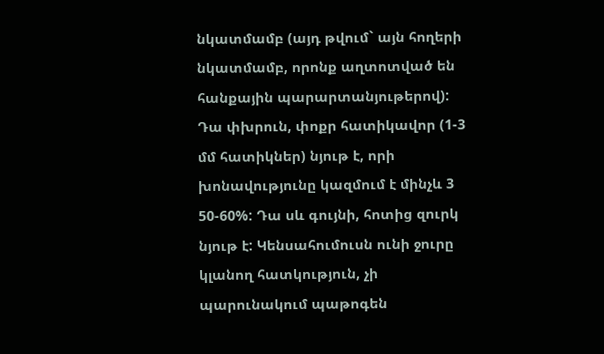նկատմամբ (այդ թվում` այն հողերի նկատմամբ, որոնք աղտոտված են հանքային պարարտանյութերով): Դա փխրուն, փոքր հատիկավոր (1-3 մմ հատիկներ) նյութ է, որի խոնավությունը կազմում է մինչև 3 50-60%: Դա սև գույնի, հոտից զուրկ նյութ է: Կենսահումուսն ունի ջուրը կլանող հատկություն, չի պարունակում պաթոգեն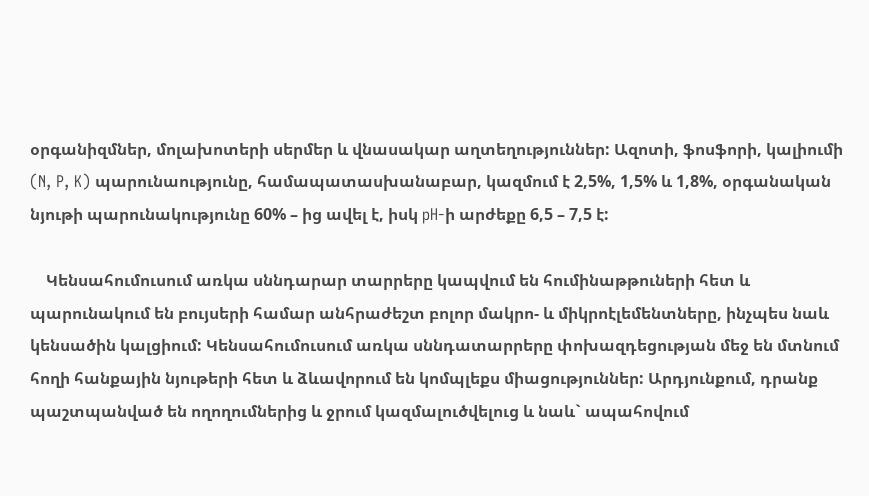օրգանիզմներ, մոլախոտերի սերմեր և վնասակար աղտեղություններ: Ազոտի, ֆոսֆորի, կալիումի (N, P, K) պարունաությունը, համապատասխանաբար, կազմում է 2,5%, 1,5% և 1,8%, օրգանական նյութի պարունակությունը 60% – ից ավել է, իսկ pH-ի արժեքը 6,5 – 7,5 է:

    Կենսահումուսում առկա սննդարար տարրերը կապվում են հումինաթթուների հետ և պարունակում են բույսերի համար անհրաժեշտ բոլոր մակրո- և միկրոէլեմենտները, ինչպես նաև կենսածին կալցիում: Կենսահումուսում առկա սննդատարրերը փոխազդեցության մեջ են մտնում հողի հանքային նյութերի հետ և ձևավորում են կոմպլեքս միացություններ: Արդյունքում, դրանք պաշտպանված են ողողումներից և ջրում կազմալուծվելուց և նաև` ապահովում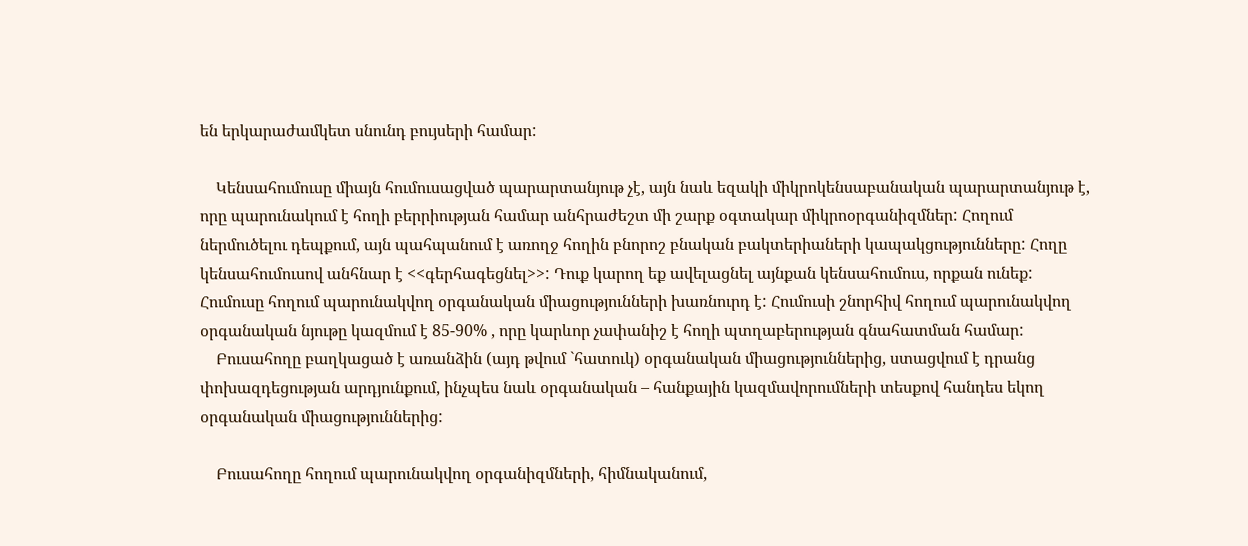են երկարաժամկետ սնունդ բույսերի համար:

    Կենսահումուսը միայն հումուսացված պարարտանյութ չէ, այն նաև եզակի միկրոկենսաբանական պարարտանյութ է, որը պարունակում է հողի բերրիության համար անհրաժեշտ մի շարք օգտակար միկրոօրգանիզմներ: Հողում ներմուծելու դեպքում, այն պահպանում է առողջ հողին բնորոշ բնական բակտերիաների կապակցությունները: Հողը կենսահումուսով անհնար է <<գերհագեցնել>>: Դուք կարող եք ավելացնել այնքան կենսահումուս, որքան ունեք: Հումուսը հողում պարունակվող օրգանական միացությունների խառնուրդ է: Հումուսի շնորհիվ հողում պարունակվող օրգանական նյութը կազմում է 85-90% , որը կարևոր չափանիշ է հողի պտղաբերության գնահատման համար:
    Բուսահողը բաղկացած է առանձին (այդ թվում `հատուկ) օրգանական միացություններից, ստացվում է դրանց փոխազդեցության արդյունքում, ինչպես նաև օրգանական – հանքային կազմավորումների տեսքով հանդես եկող օրգանական միացություններից:

    Բուսահողը հողում պարունակվող օրգանիզմների, հիմնականում,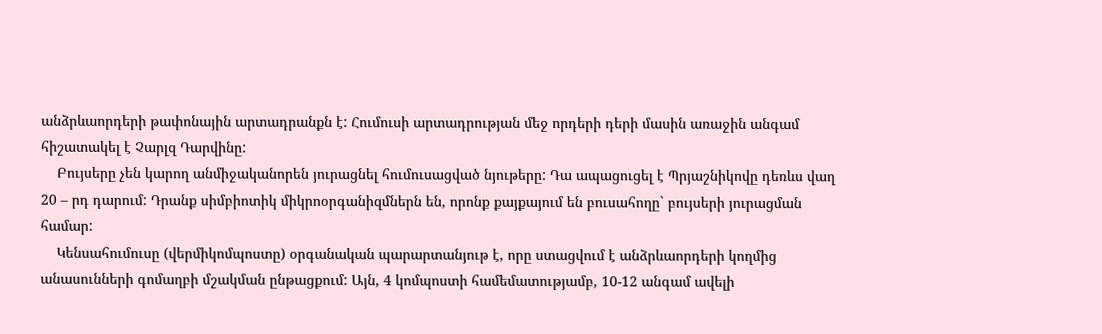անձրևաորդերի թափոնային արտադրանքն է: Հումուսի արտադրության մեջ որդերի դերի մասին առաջին անգամ հիշատակել է Չարլզ Դարվինը:
    Բույսերը չեն կարող անմիջականորեն յուրացնել հումուսացված նյութերը: Դա ապացուցել է Պրյաշնիկովը դեռևս վաղ 20 – րդ դարում: Դրանք սիմբիոտիկ միկրոօրգանիզմներն են, որոնք քայքայում են բուսահողը` բույսերի յուրացման համար:
    Կենսահումուսը (վերմիկոմպոստը) օրգանական պարարտանյութ է, որը ստացվում է անձրևաորդերի կողմից անասունների գոմաղբի մշակման ընթացքում: Այն, 4 կոմպոստի համեմատությամբ, 10-12 անգամ ավելի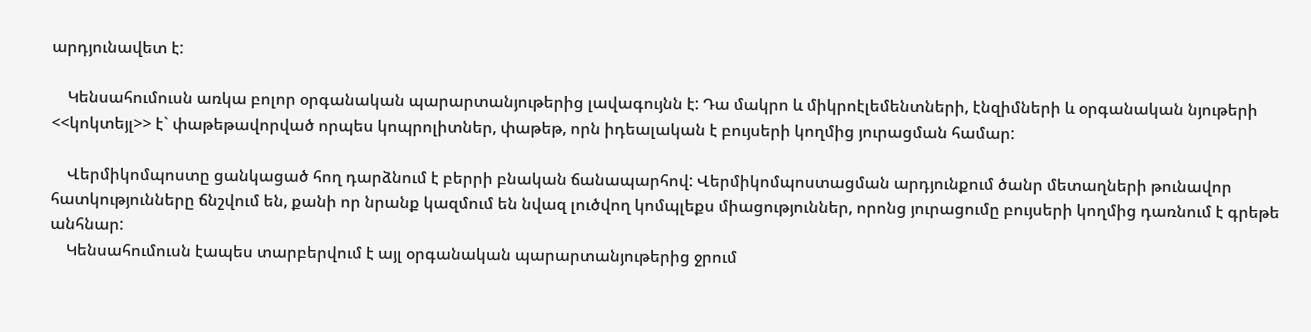արդյունավետ է:

    Կենսահումուսն առկա բոլոր օրգանական պարարտանյութերից լավագույնն է: Դա մակրո և միկրոէլեմենտների, էնզիմների և օրգանական նյութերի <<կոկտեյլ>> է` փաթեթավորված որպես կոպրոլիտներ, փաթեթ, որն իդեալական է բույսերի կողմից յուրացման համար:

    Վերմիկոմպոստը ցանկացած հող դարձնում է բերրի բնական ճանապարհով: Վերմիկոմպոստացման արդյունքում ծանր մետաղների թունավոր հատկությունները ճնշվում են, քանի որ նրանք կազմում են նվազ լուծվող կոմպլեքս միացություններ, որոնց յուրացումը բույսերի կողմից դառնում է գրեթե անհնար:
    Կենսահումուսն էապես տարբերվում է այլ օրգանական պարարտանյութերից ջրում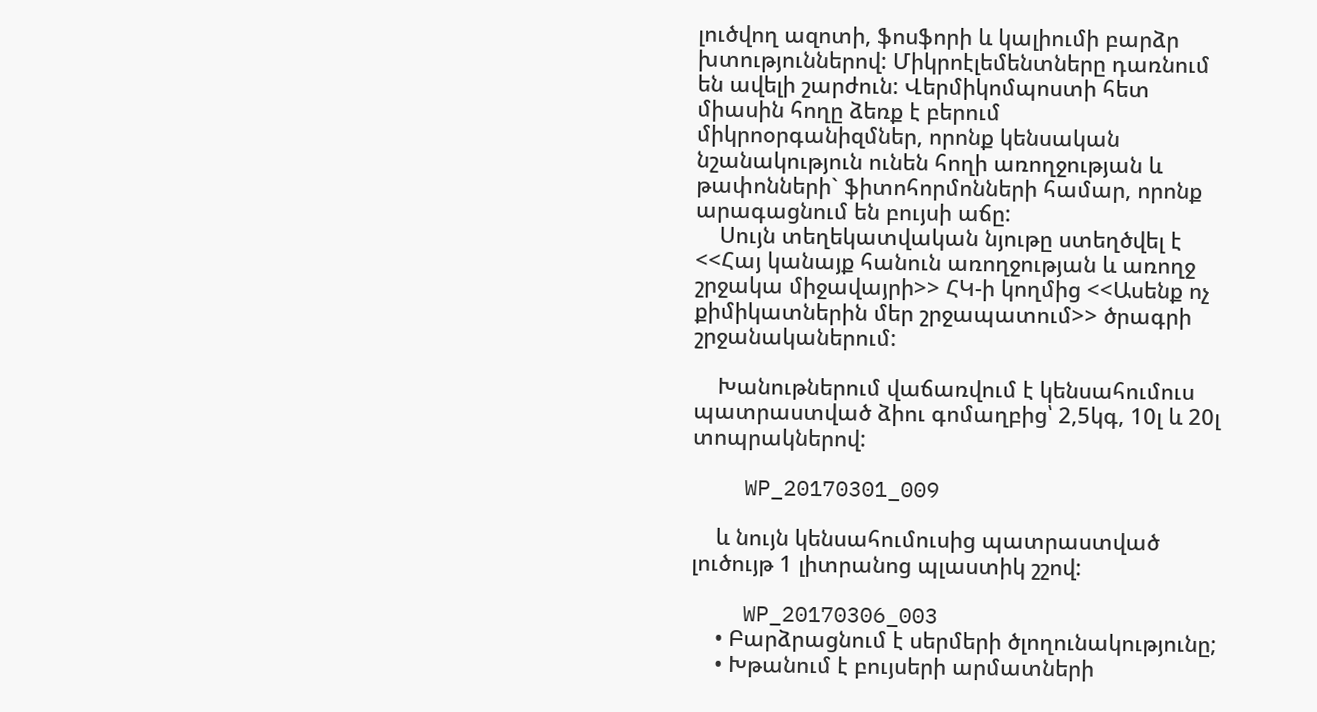լուծվող ազոտի, ֆոսֆորի և կալիումի բարձր խտություններով: Միկրոէլեմենտները դառնում են ավելի շարժուն: Վերմիկոմպոստի հետ միասին հողը ձեռք է բերում միկրոօրգանիզմներ, որոնք կենսական նշանակություն ունեն հողի առողջության և թափոնների` ֆիտոհորմոնների համար, որոնք արագացնում են բույսի աճը:
    Սույն տեղեկատվական նյութը ստեղծվել է <<Հայ կանայք հանուն առողջության և առողջ շրջակա միջավայրի>> ՀԿ-ի կողմից <<Ասենք ոչ քիմիկատներին մեր շրջապատում>> ծրագրի շրջանականերում:

    Խանութներում վաճառվում է կենսահումուս պատրաստված ձիու գոմաղբից՝ 2,5կգ, 10լ և 20լ տոպրակներով:

    WP_20170301_009

    և նույն կենսահումուսից պատրաստված լուծույթ 1 լիտրանոց պլաստիկ շշով:

    WP_20170306_003
    • Բարձրացնում է սերմերի ծլողունակությունը;
    • Խթանում է բույսերի արմատների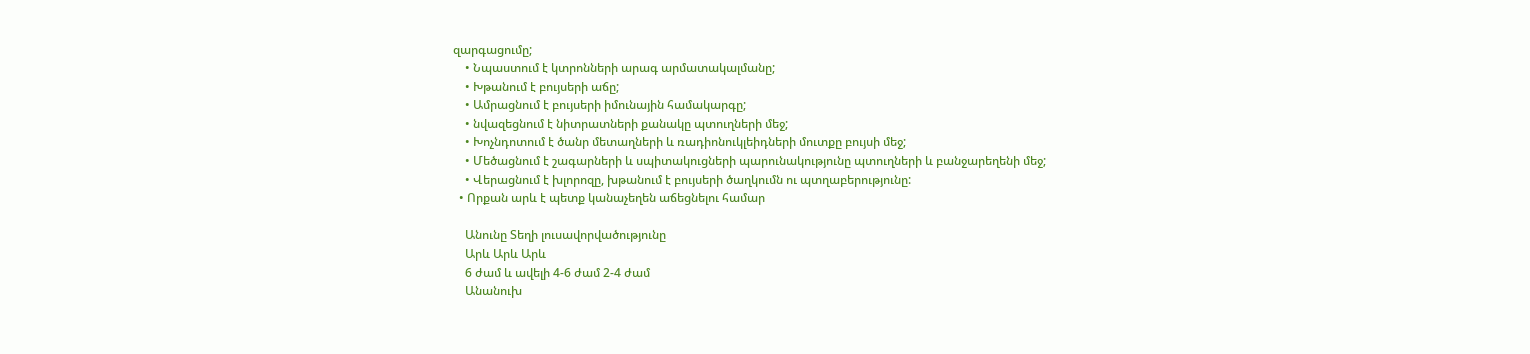զարգացումը;
    • Նպաստում է կտրոնների արագ արմատակալմանը;
    • Խթանում է բույսերի աճը;
    • Ամրացնում է բույսերի իմունային համակարգը;
    • նվազեցնում է նիտրատների քանակը պտուղների մեջ;
    • Խոչնդոտում է ծանր մետաղների և ռադիոնուկլեիդների մուտքը բույսի մեջ;
    • Մեծացնում է շագարների և սպիտակուցների պարունակությունը պտուղների և բանջարեղենի մեջ;
    • Վերացնում է խլորոզը, խթանում է բույսերի ծաղկումն ու պտղաբերությունը:
  • Որքան արև է պետք կանաչեղեն աճեցնելու համար

    Անունը Տեղի լուսավորվածությունը
    Արև Արև Արև
    6 ժամ և ավելի 4-6 ժամ 2-4 ժամ
    Անանուխ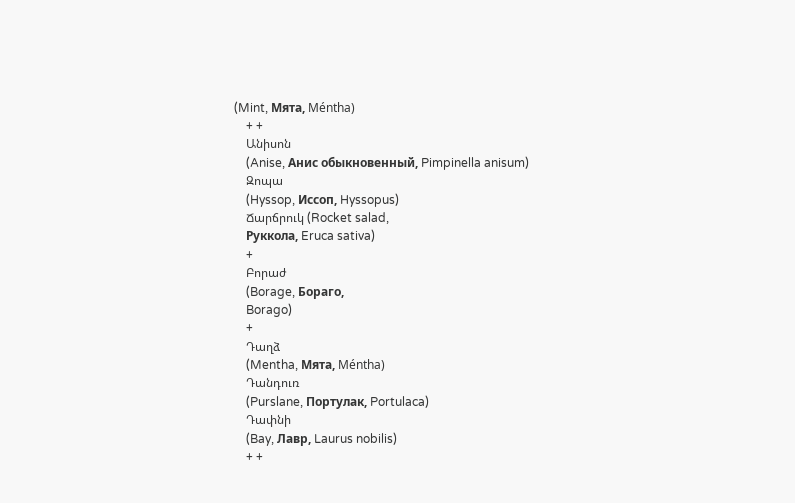(Mint, Мята, Méntha)
    + +
    Անիսոն
    (Anise, Анис обыкновенный, Pimpinella anisum)
    Զոպա
    (Hyssop, Иссоп, Hyssopus)
    Ճարճրուկ (Rocket salad,
    Руккола, Eruca sativa)
    +
    Բորաժ
    (Borage, Бораго,
    Borago)
    +
    Դաղձ
    (Mentha, Мята, Méntha)
    Դանդուռ
    (Purslane, Портулак, Portulaca)
    Դափնի
    (Bay, Лавр, Laurus nobilis)
    + +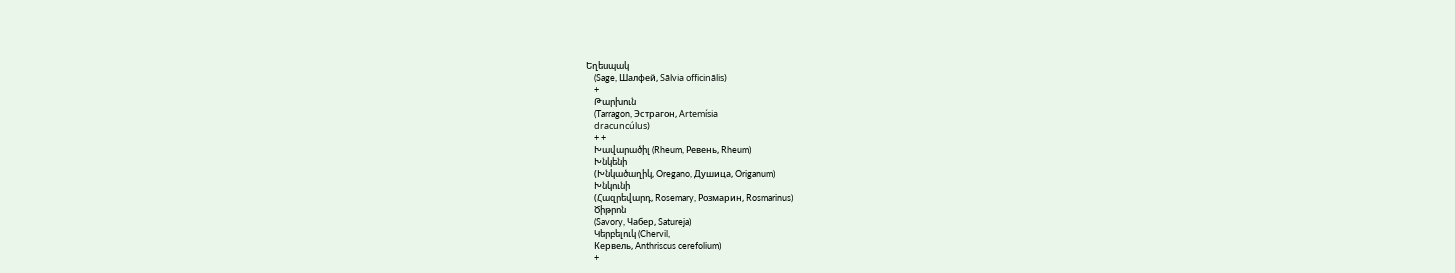Եղեսպակ
    (Sage, Шалфей, Sālvia officinālis)
    +
    Թարխուն
    (Tarragon, Эстрагон, Artemísia
    dracuncúlus)
    + +
    Խավարածիլ (Rheum, Ревень, Rheum)
    Խնկենի
    (Խնկածաղիկ, Oregano, Душица, Origanum)
    Խնկունի
    (Հազրեվարդ, Rosemary, Розмарин, Rosmarinus)
    Ծիթրոն
    (Savory, Чабер, Satureja)
    Կերբելուկ (Chervil,
    Кервель, Anthriscus cerefolium)
    +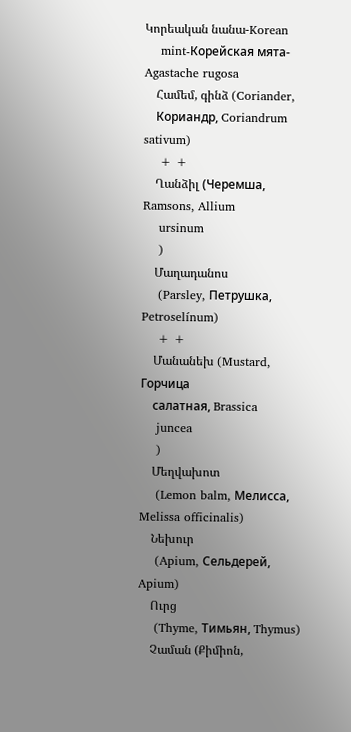Կորեական նանա-Korean
    mint-Корейская мята-Agastache rugosa
    Համեմ, գինձ (Coriander,
    Кориандр, Coriandrum sativum)
    + +
    Ղանձիլ (Черемша, Ramsons, Allium
    ursinum
    )
    Մաղադանոս
    (Parsley, Петрушка, Petroselínum)
    + +
    Մանանեխ (Mustard, Горчица
    салатная, Brassica
    juncea
    )
    Մեղվախոտ
    (Lemon balm, Мелисса, Melissa officinalis)
    Նեխուր
    (Apium, Cельдерей, Apium)
    Ուրց
    (Thyme, Тимьян, Thymus)
    Չաման (Քիմիոն,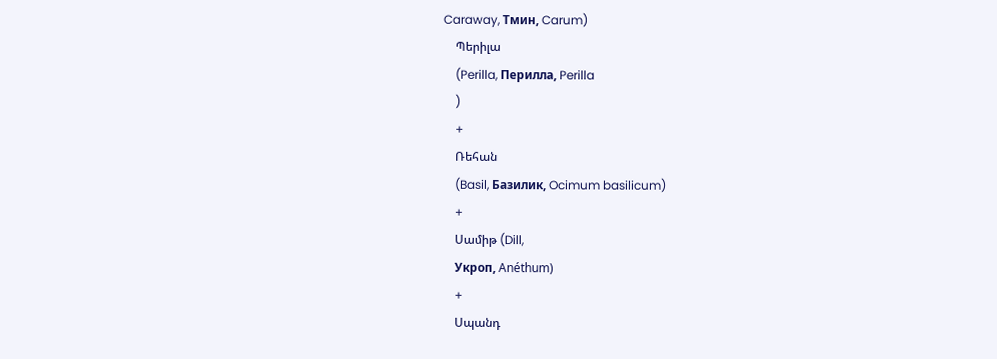Caraway, Тмин, Carum)
    Պերիլա
    (Perilla, Перилла, Perilla
    )
    +
    Ռեհան
    (Basil, Базилик, Ocimum basilicum)
    +
    Սամիթ (Dill,
    Укроп, Anéthum)
    +
    Սպանդ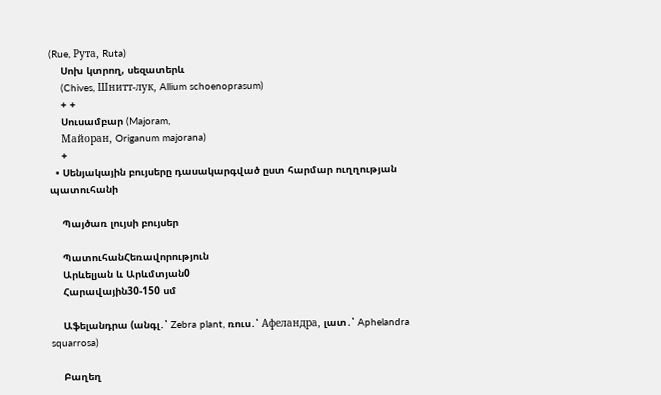(Rue, Рута, Ruta)
    Սոխ կտրող, սեզատերև
    (Chives, Шнитт-лук, Allium schoenoprasum)
    + +
    Սուսամբար (Majoram,
    Майоран, Origanum majorana)
    +
  • Սենյակային բույսերը դասակարգված ըստ հարմար ուղղության պատուհանի

    Պայծառ լույսի բույսեր

    ՊատուհանՀեռավորություն
    Արևելյան և Արևմտյան0
    Հարավային30-150 սմ

    Աֆելանդրա (անգլ․՝ Zebra plant, ռուս․՝ Афеландра, լատ․՝ Aphelandra squarrosa)

    Բաղեղ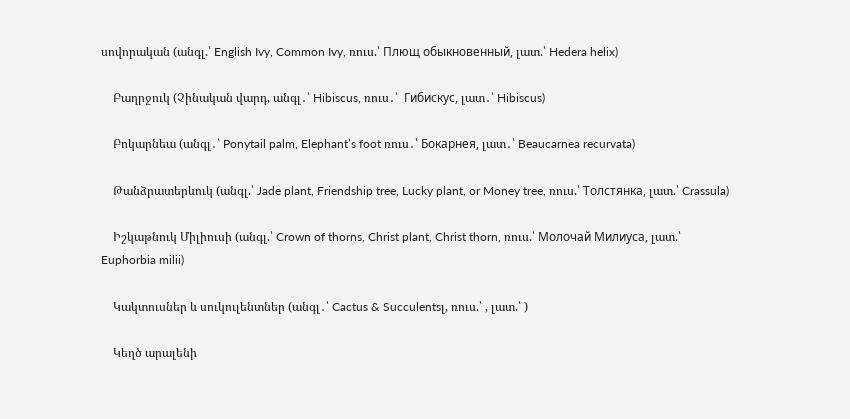սովորական (անգլ.՝ English Ivy, Common Ivy, ռուս.՝ Плющ обыкновенный, լատ.՝ Hedera helix)

    Բաղրջուկ (Չինական վարդ, անգլ․՝ Hibiscus, ռուս․՝  Гибискус, լատ․՝ Hibiscus)

    Բոկարնեա (անգլ․՝ Ponytail palm, Elephant’s foot ռուս․՝ Бокарнея, լատ․՝ Beaucarnea recurvata)

    Թանձրատերևուկ (անգլ.՝ Jade plant, Friendship tree, Lucky plant, or Money tree, ռուս.՝ Толстянка, լատ.՝ Crassula)

    Իշկաթնուկ Միլիուսի (անգլ.՝ Crown of thorns, Christ plant, Christ thorn, ռուս.՝ Молочай Милиуса, լատ.՝ Euphorbia milii)

    Կակտուսներ և սուկուլենտներ (անգլ․՝ Cactus & Succulentsլ, ռուս.՝ , լատ.՝ )

    Կեղծ արալենի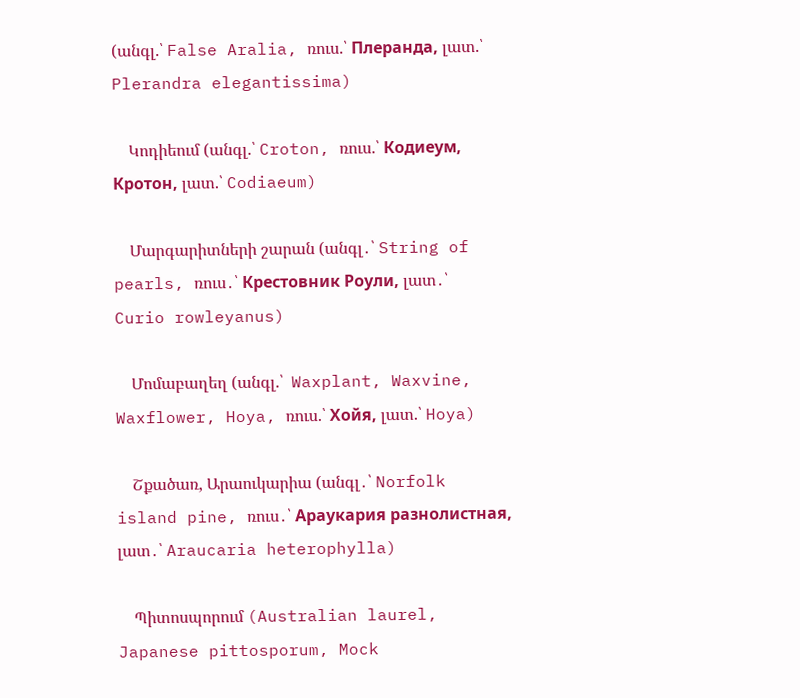(անգլ.՝ False Aralia, ռուս.՝ Плеранда, լատ.՝ Plerandra elegantissima)

    Կոդիեում (անգլ.՝ Croton, ռուս.՝ Кодиеум, Кротон, լատ.՝ Codiaeum)

    Մարգարիտների շարան (անգլ․՝ String of pearls, ռուս․՝ Крестовник Роули, լատ․՝ Curio rowleyanus)

    Մոմաբաղեղ (անգլ.՝  Waxplant, Waxvine, Waxflower, Hoya, ռուս.՝ Хойя, լատ.՝ Hoya)

    Շքածառ, Արաուկարիա (անգլ․՝ Norfolk island pine, ռուս․՝ Араукария разнолистная, լատ․՝ Araucaria heterophylla)

    Պիտոսպորում (Australian laurel, Japanese pittosporum, Mock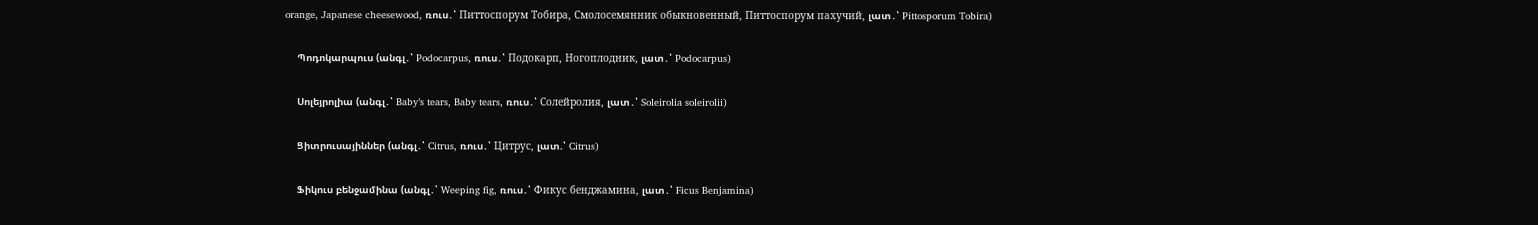orange, Japanese cheesewood, ռուս․՝ Питтоспорум Тобира, Смолосемянник обыкновенный, Питтоспорум пахучий, լատ․՝ Pittosporum Tobira)

    Պոդոկարպուս (անգլ․՝ Podocarpus, ռուս․՝ Подокарп, Ногоплодник, լատ․՝ Podocarpus)

    Սոլեյրոլիա (անգլ․՝ Baby’s tears, Baby tears, ռուս․՝ Солейролия, լատ․՝ Soleirolia soleirolii)

    Ցիտրուսայիններ (անգլ․՝ Citrus, ռուս․՝ Цитрус, լատ.՝ Citrus)

    Ֆիկուս բենջամինա (անգլ․՝ Weeping fig, ռուս․՝ Фикус бенджамина, լատ․՝ Ficus Benjamina)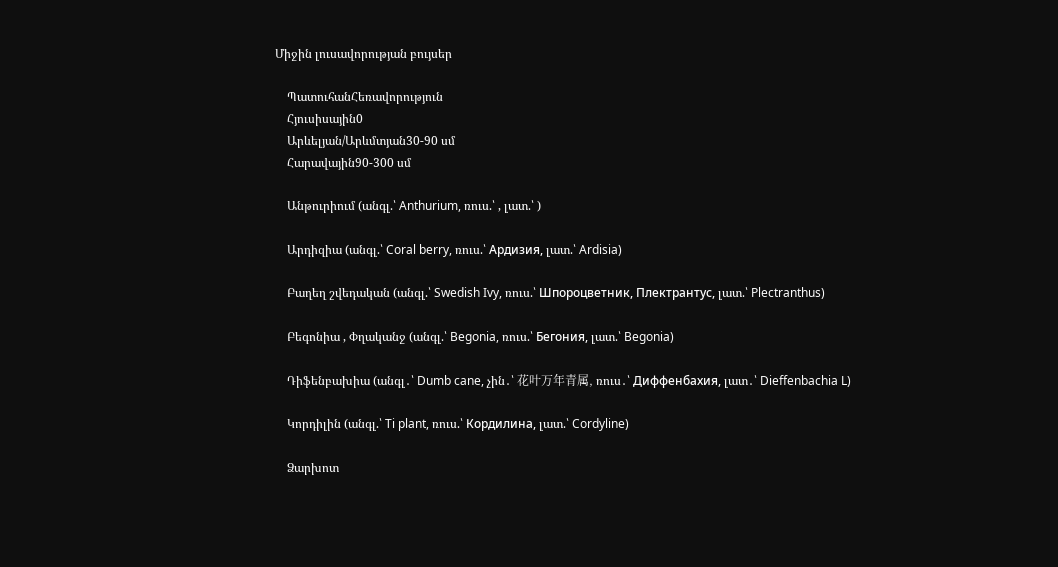Միջին լուսավորության բույսեր

    ՊատուհանՀեռավորություն
    Հյուսիսային0
    Արևելյան/Արևմտյան30-90 սմ
    Հարավային90-300 սմ

    Անթուրիում (անգլ.՝ Anthurium, ռուս.՝ , լատ.՝ )

    Արդիզիա (անգլ.՝ Coral berry, ռուս.՝ Ардизия, լատ.՝ Ardisia)

    Բաղեղ շվեդական (անգլ.՝ Swedish Ivy, ռուս.՝ Шпороцветник, Плектрантус, լատ.՝ Plectranthus)

    Բեգոնիա , Փղականջ (անգլ.՝ Begonia, ռուս.՝ Бегония, լատ.՝ Begonia)

    Դիֆենբախիա (անգլ․՝ Dumb cane, չին․՝ 花叶万年青属, ռուս․՝ Диффенбахия, լատ․՝ Dieffenbachia L)

    Կորդիլին (անգլ.՝ Ti plant, ռուս.՝ Кордилина, լատ.՝ Cordyline)

    Ձարխոտ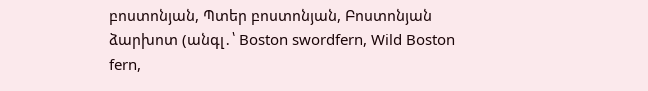բոստոնյան, Պտեր բոստոնյան, Բոստոնյան ձարխոտ (անգլ․՝ Boston swordfern, Wild Boston fern,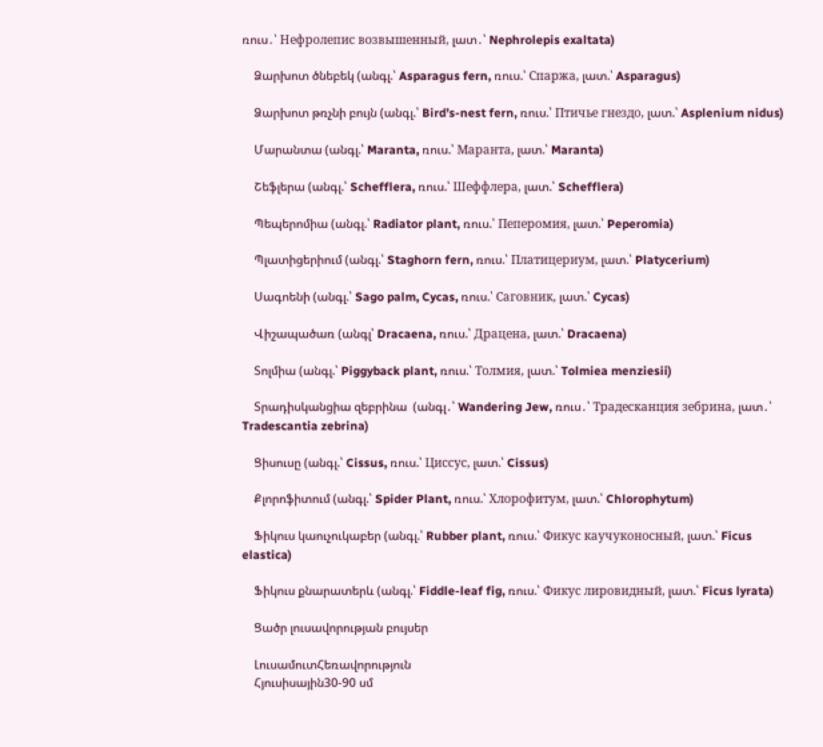ռուս․՝ Нефролепис возвышенный, լատ․՝ Nephrolepis exaltata)

    Ձարխոտ ծնեբեկ (անգլ.՝ Asparagus fern, ռուս.՝ Спаржа, լատ.՝ Asparagus)

    Ձարխոտ թռչնի բույն (անգլ.՝ Bird’s-nest fern, ռուս.՝ Птичье гнездо, լատ.՝ Asplenium nidus)

    Մարանտա (անգլ.՝ Maranta, ռուս.՝ Маранта, լատ.՝ Maranta)

    Շեֆլերա (անգլ.՝ Schefflera, ռուս.՝ Шеффлера, լատ.՝ Schefflera)

    Պեպերոմիա (անգլ.՝ Radiator plant, ռուս.՝ Пеперомия, լատ.՝ Peperomia)

    Պլատիցերիում (անգլ.՝ Staghorn fern, ռուս.՝ Платицериум, լատ.՝ Platycerium)

    Սագոենի (անգլ.՝ Sago palm, Cycas, ռուս.՝ Саговник, լատ.՝ Cycas)

    Վիշապածառ (անգլ՝ Dracaena, ռուս.՝ Драцена, լատ.՝ Dracaena)

    Տոլմիա (անգլ.՝ Piggyback plant, ռուս.՝ Толмия, լատ.՝ Tolmiea menziesii)

    Տրադիսկանցիա զեբրինա  (անգլ․՝ Wandering Jew, ռուս․՝ Традесканция зебрина, լատ․՝ Tradescantia zebrina)

    Ցիսուսը (անգլ.՝ Cissus, ռուս.՝ Циссус, լատ.՝ Cissus)

    Քլորոֆիտում (անգլ.՝ Spider Plant, ռուս.՝ Хлорофитум, լատ.՝ Chlorophytum)

    Ֆիկուս կաուչուկաբեր (անգլ.՝ Rubber plant, ռուս.՝ Фикус каучуконосный, լատ.՝ Ficus elastica)

    Ֆիկուս քնարատերև (անգլ.՝ Fiddle-leaf fig, ռուս.՝ Фикус лировидный, լատ.՝ Ficus lyrata)

    Ցածր լուսավորության բույսեր

    ԼուսամուտՀեռավորություն
    Հյուսիսային30-90 սմ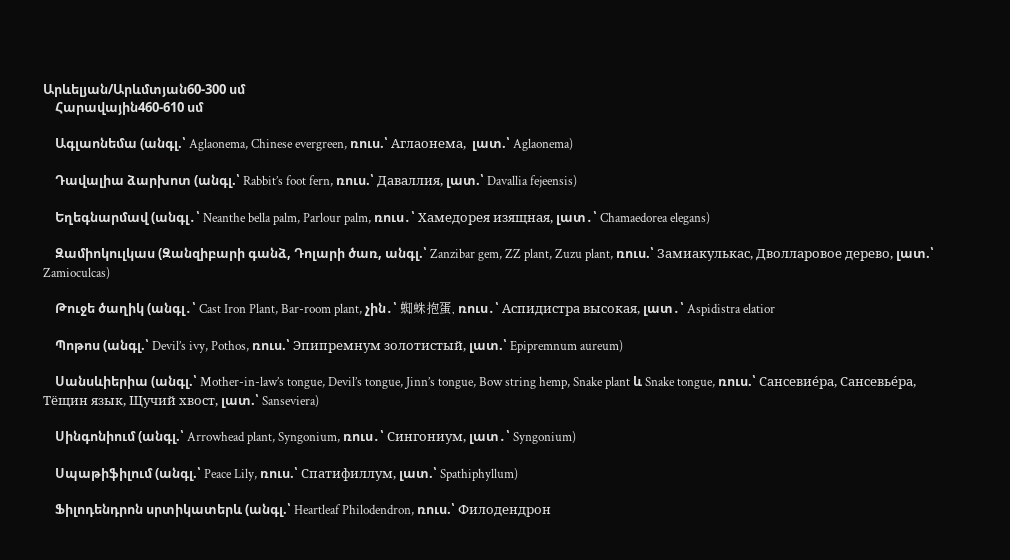Արևելյան/Արևմտյան60-300 սմ
    Հարավային460-610 սմ

    Ագլաոնեմա (անգլ.՝ Aglaonema, Chinese evergreen, ռուս.՝ Аглаонема,  լատ.՝ Aglaonema)

    Դավալիա ձարխոտ (անգլ.՝ Rabbit’s foot fern, ռուս.՝ Даваллия, լատ.՝ Davallia fejeensis)

    Եղեգնարմավ (անգլ․՝ Neanthe bella palm, Parlour palm, ռուս․՝ Хамедорея изящная, լատ․՝ Chamaedorea elegans)

    Զամիոկուլկաս (Զանզիբարի գանձ, Դոլարի ծառ, անգլ.՝ Zanzibar gem, ZZ plant, Zuzu plant, ռուս.՝ Замиакулькас, Дволларовое дерево, լատ.՝ Zamioculcas)

    Թուջե ծաղիկ (անգլ․՝ Cast Iron Plant, Bar-room plant, չին․՝ 蜘蛛抱蛋, ռուս․՝ Аспидистра высокая, լատ․՝ Aspidistra elatior

    Պոթոս (անգլ.՝ Devil’s ivy, Pothos, ռուս.՝ Эпипремнум золотистый, լատ.՝ Epipremnum aureum)

    Սանսևիերիա (անգլ.՝ Mother-in-law’s tongue, Devil’s tongue, Jinn’s tongue, Bow string hemp, Snake plant և Snake tongue, ռուս.՝ Сансевие́ра, Сансевье́ра, Тёщин язык, Щучий хвост, լատ.՝ Sanseviera)

    Սինգոնիում (անգլ.՝ Arrowhead plant, Syngonium, ռուս․՝ Сингониум, լատ․՝ Syngonium)

    Սպաթիֆիլում (անգլ.՝ Peace Lily, ռուս.՝ Спатифиллум, լատ.՝ Spathiphyllum)

    Ֆիլոդենդրոն սրտիկատերև (անգլ.՝ Heartleaf Philodendron, ռուս.՝ Филодендрон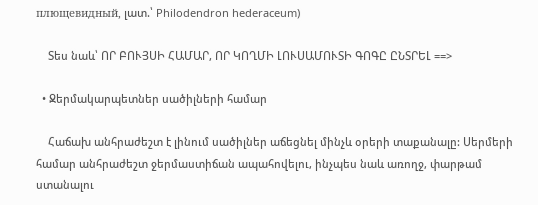плющевидный, լատ.՝ Philodendron hederaceum)

    Տես նաև՝ ՈՐ ԲՈՒՅՍԻ ՀԱՄԱՐ, ՈՐ ԿՈՂՄԻ ԼՈՒՍԱՄՈՒՏԻ ԳՈԳԸ ԸՆՏՐԵԼ ==>

  • Ջերմակարպետներ սածիլների համար

    Հաճախ անհրաժեշտ է լինում սածիլներ աճեցնել մինչև օրերի տաքանալը: Սերմերի համար անհրաժեշտ ջերմաստիճան ապահովելու, ինչպես նաև առողջ, փարթամ ստանալու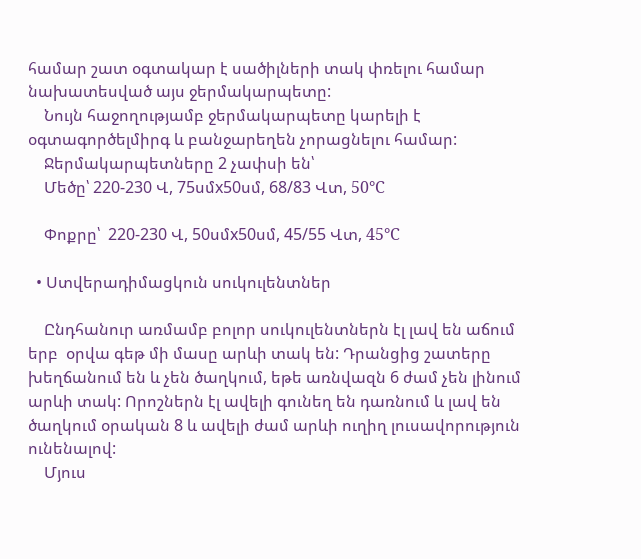համար շատ օգտակար է սածիլների տակ փռելու համար նախատեսված այս ջերմակարպետը:
    Նույն հաջողությամբ ջերմակարպետը կարելի է օգտագործելմիրգ և բանջարեղեն չորացնելու համար:
    Ջերմակարպետները 2 չափսի են՝
    Մեծը՝ 220-230 Վ, 75սմx50սմ, 68/83 Վտ, 50°C

    Փոքրը՝  220-230 Վ, 50սմx50սմ, 45/55 Վտ, 45°C

  • Ստվերադիմացկուն սուկուլենտներ

    Ընդհանուր առմամբ բոլոր սուկուլենտներն էլ լավ են աճում երբ  օրվա գեթ մի մասը արևի տակ են: Դրանցից շատերը խեղճանում են և չեն ծաղկում, եթե առնվազն 6 ժամ չեն լինում արևի տակ: Որոշներն էլ ավելի գունեղ են դառնում և լավ են ծաղկում օրական 8 և ավելի ժամ արևի ուղիղ լուսավորություն ունենալով:
    Մյուս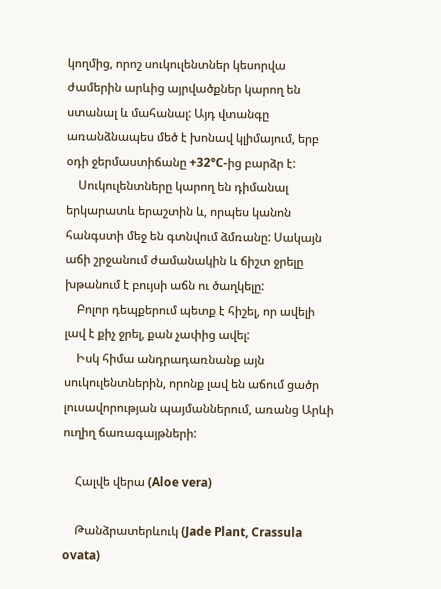կողմից, որոշ սուկուլենտներ կեսորվա ժամերին արևից այրվածքներ կարող են ստանալ և մահանալ: Այդ վտանգը առանձնապես մեծ է խոնավ կլիմայում, երբ օդի ջերմաստիճանը +32°C-ից բարձր է:
    Սուկուլենտները կարող են դիմանալ երկարատև երաշտին և, որպես կանոն հանգստի մեջ են գտնվում ձմռանը: Սակայն աճի շրջանում ժամանակին և ճիշտ ջրելը խթանում է բույսի աճն ու ծաղկելը:
    Բոլոր դեպքերում պետք է հիշել, որ ավելի լավ է քիչ ջրել, քան չափից ավել:
    Իսկ հիմա անդրադառնանք այն սուկուլենտներին, որոնք լավ են աճում ցածր լուսավորության պայմաններում, առանց Արևի ուղիղ ճառագայթների:

    Հալվե վերա (Aloe vera)

    Թանձրատերևուկ (Jade Plant, Crassula ovata)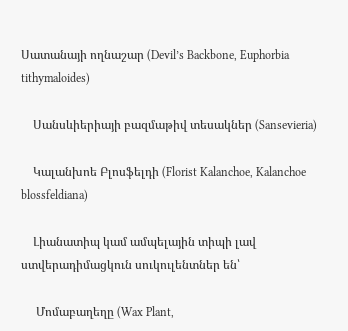Սատանայի ողնաշար (Devil’s Backbone, Euphorbia tithymaloides)

    Սանսևիերիայի բազմաթիվ տեսակներ (Sansevieria)

    Կալանխոե Բլոսֆելդի (Florist Kalanchoe, Kalanchoe blossfeldiana)

    Լիանատիպ կամ ամպելային տիպի լավ ստվերադիմացկուն սուկուլենտներ են՝

     Մոմաբաղեղը (Wax Plant,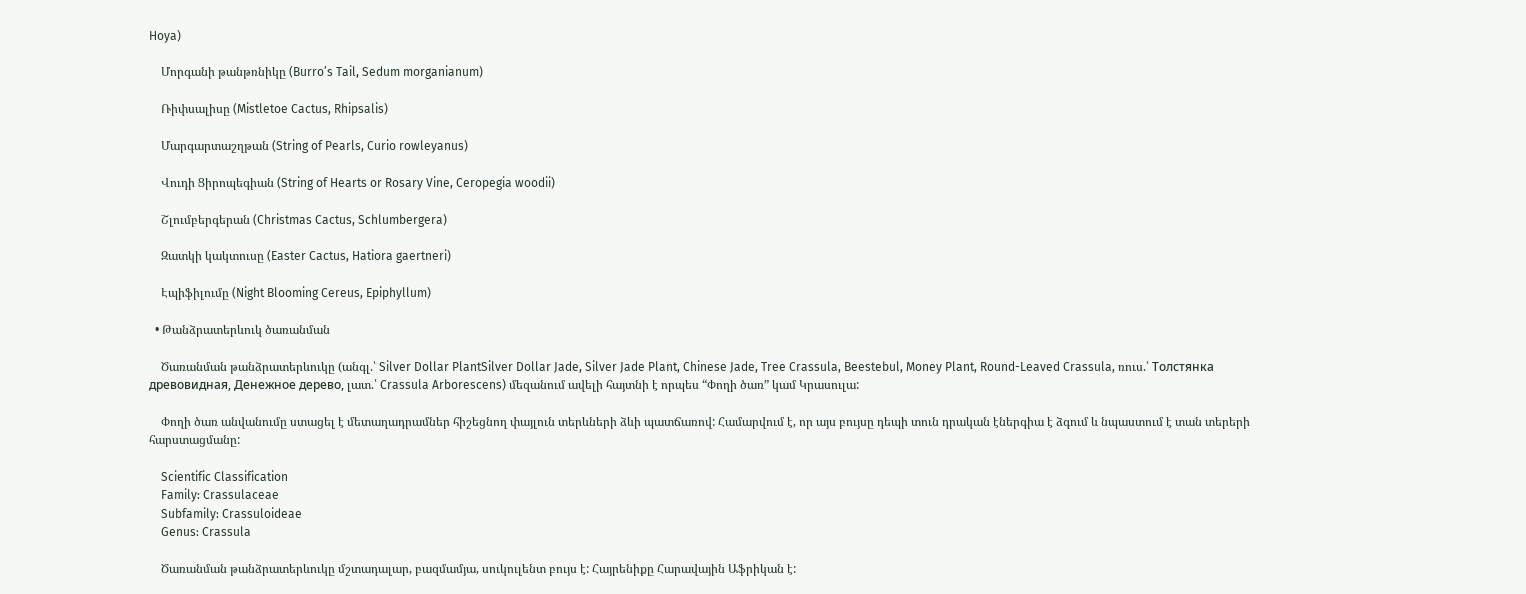Hoya)

    Մորգանի թանթռնիկը (Burro’s Tail, Sedum morganianum)

    Ռիփսալիսը (Mistletoe Cactus, Rhipsalis)

    Մարգարտաշղթան (String of Pearls, Curio rowleyanus)

    Վուդի Ցիրոպեգիան (String of Hearts or Rosary Vine, Ceropegia woodii)

    Շլումբերգերան (Christmas Cactus, Schlumbergera)

    Զատկի կակտուսը (Easter Cactus, Hatiora gaertneri)

    Էպիֆիլումը (Night Blooming Cereus, Epiphyllum)

  • Թանձրատերևուկ ծառանման

    Ծառանման թանձրատերևուկը (անգլ.՝ Silver Dollar PlantSilver Dollar Jade, Silver Jade Plant, Chinese Jade, Tree Crassula, Beestebul, Money Plant, Round-Leaved Crassula, ռուս.՝ Толстянка древовидная, Денежное дерево, լատ.՝ Crassula Arborescens) մեզանում ավելի հայտնի է որպես “Փողի ծառ” կամ Կրասուլա:

    Փողի ծառ անվանումը ստացել է մետաղադրամներ հիշեցնող փայլուն տերևների ձևի պատճառով: Համարվում է, որ այս բույսը դեպի տուն դրական էներգիա է ձգում և նպաստում է տան տերերի հարստացմանը:

    Scientific Classification
    Family: Crassulaceae
    Subfamily: Crassuloideae
    Genus: Crassula

    Ծառանման թանձրատերևուկը մշտադալար, բազմամյա, սուկուլենտ բույս է: Հայրենիքը Հարավային Աֆրիկան է: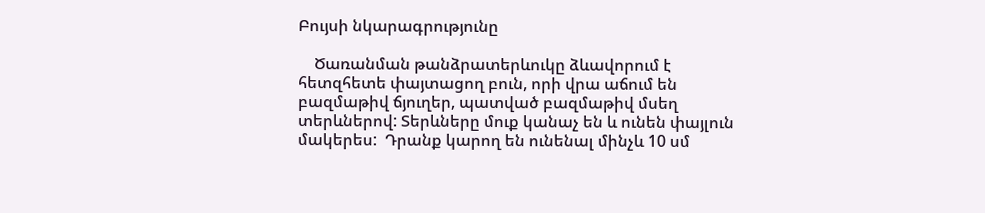Բույսի նկարագրությունը

    Ծառանման թանձրատերևուկը ձևավորում է հետզհետե փայտացող բուն, որի վրա աճում են բազմաթիվ ճյուղեր, պատված բազմաթիվ մսեղ տերևներով: Տերևները մուք կանաչ են և ունեն փայլուն մակերես:  Դրանք կարող են ունենալ մինչև 10 սմ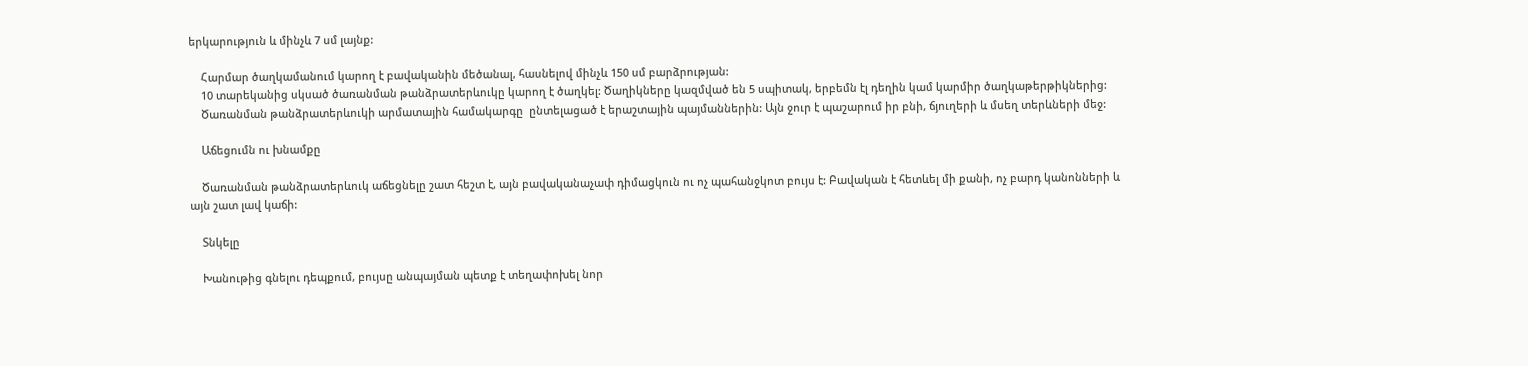երկարություն և մինչև 7 սմ լայնք:

    Հարմար ծաղկամանում կարող է բավականին մեծանալ, հասնելով մինչև 150 սմ բարձրության:
    10 տարեկանից սկսած ծառանման թանձրատերևուկը կարող է ծաղկել: Ծաղիկները կազմված են 5 սպիտակ, երբեմն էլ դեղին կամ կարմիր ծաղկաթերթիկներից:
    Ծառանման թանձրատերևուկի արմատային համակարգը  ընտելացած է երաշտային պայմաններին: Այն ջուր է պաշարում իր բնի, ճյուղերի և մսեղ տերևների մեջ:

    Աճեցումն ու խնամքը

    Ծառանման թանձրատերևուկ աճեցնելը շատ հեշտ է, այն բավականաչափ դիմացկուն ու ոչ պահանջկոտ բույս է: Բավական է հետևել մի քանի, ոչ բարդ կանոնների և այն շատ լավ կաճի:

    Տնկելը

    Խանութից գնելու դեպքում, բույսը անպայման պետք է տեղափոխել նոր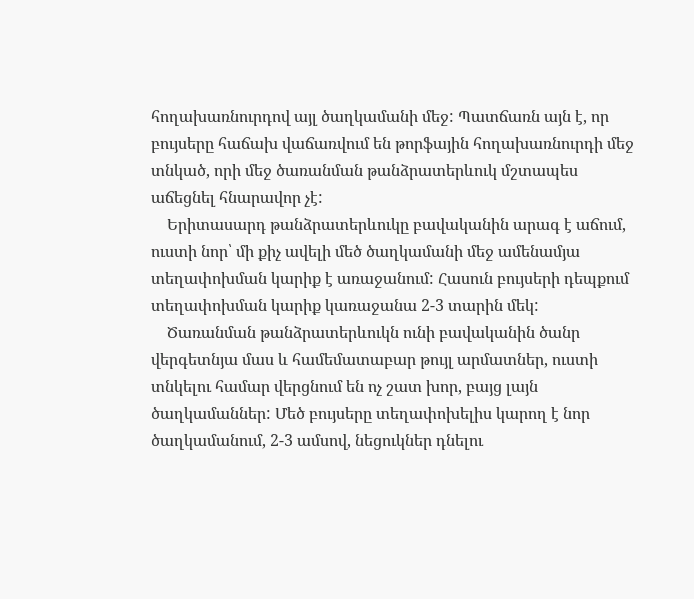հողախառնուրդով այլ ծաղկամանի մեջ: Պատճառն այն է, որ բույսերը հաճախ վաճառվում են թորֆային հողախառնուրդի մեջ տնկած, որի մեջ ծառանման թանձրատերևուկ մշտապես աճեցնել հնարավոր չէ:
    Երիտասարդ թանձրատերևուկը բավականին արագ է աճում, ուստի նոր՝ մի քիչ ավելի մեծ ծաղկամանի մեջ ամենամյա տեղափոխման կարիք է առաջանում: Հասուն բույսերի դեպքում տեղափոխման կարիք կառաջանա 2-3 տարին մեկ:
    Ծառանման թանձրատերևուկն ունի բավականին ծանր վերգետնյա մաս և համեմատաբար թույլ արմատներ, ուստի տնկելու համար վերցնում են ոչ շատ խոր, բայց լայն ծաղկամաններ: Մեծ բույսերը տեղափոխելիս կարող է նոր ծաղկամանում, 2-3 ամսով, նեցուկներ դնելու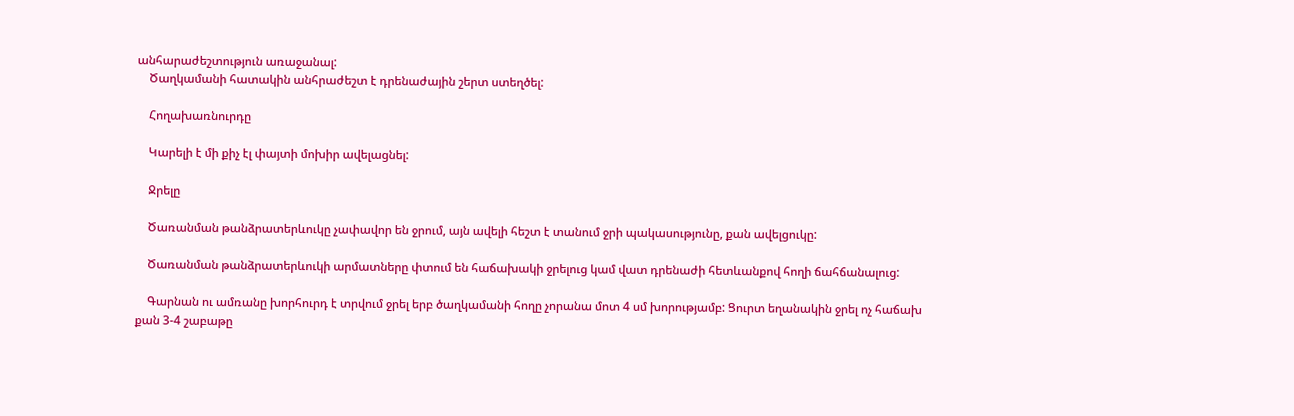անհարաժեշտություն առաջանալ:
    Ծաղկամանի հատակին անհրաժեշտ է դրենաժային շերտ ստեղծել:

    Հողախառնուրդը

    Կարելի է մի քիչ էլ փայտի մոխիր ավելացնել:

    Ջրելը

    Ծառանման թանձրատերևուկը չափավոր են ջրում, այն ավելի հեշտ է տանում ջրի պակասությունը, քան ավելցուկը:

    Ծառանման թանձրատերևուկի արմատները փտում են հաճախակի ջրելուց կամ վատ դրենաժի հետևանքով հողի ճահճանալուց:

    Գարնան ու ամռանը խորհուրդ է տրվում ջրել երբ ծաղկամանի հողը չորանա մոտ 4 սմ խորությամբ: Ցուրտ եղանակին ջրել ոչ հաճախ քան 3-4 շաբաթը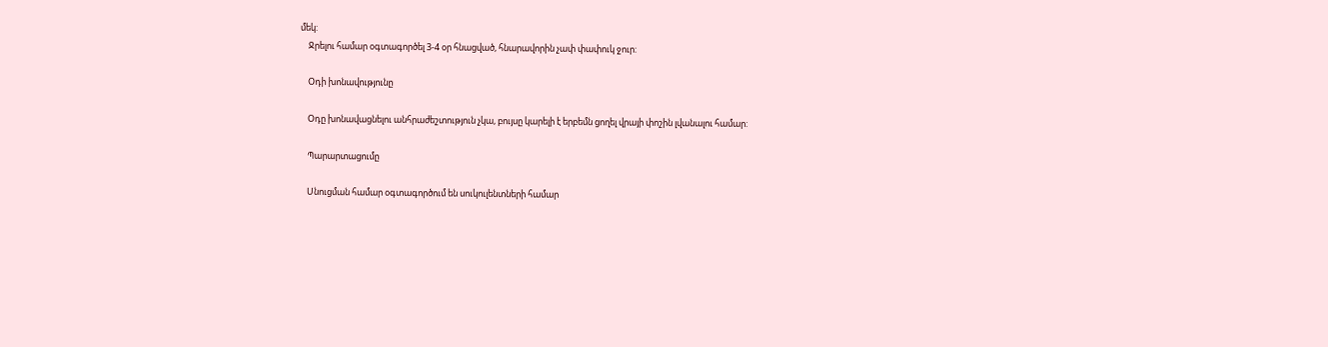մեկ:
    Ջրելու համար օգտագործել 3-4 օր հնացված, հնարավորին չափ փափուկ ջուր:

    Օդի խոնավությունը

    Օդը խոնավացնելու անհրաժեշտություն չկա, բույսը կարելի է երբեմն ցողել վրայի փոշին լվանալու համար:

    Պարարտացումը

    Սնուցման համար օգտագործում են սուկուլենտների համար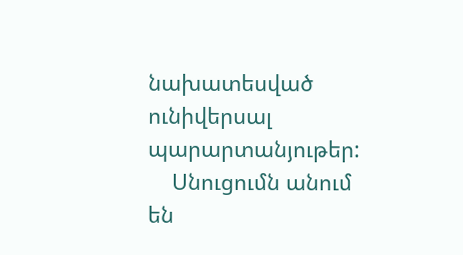նախատեսված ունիվերսալ պարարտանյութեր:
    Սնուցումն անում են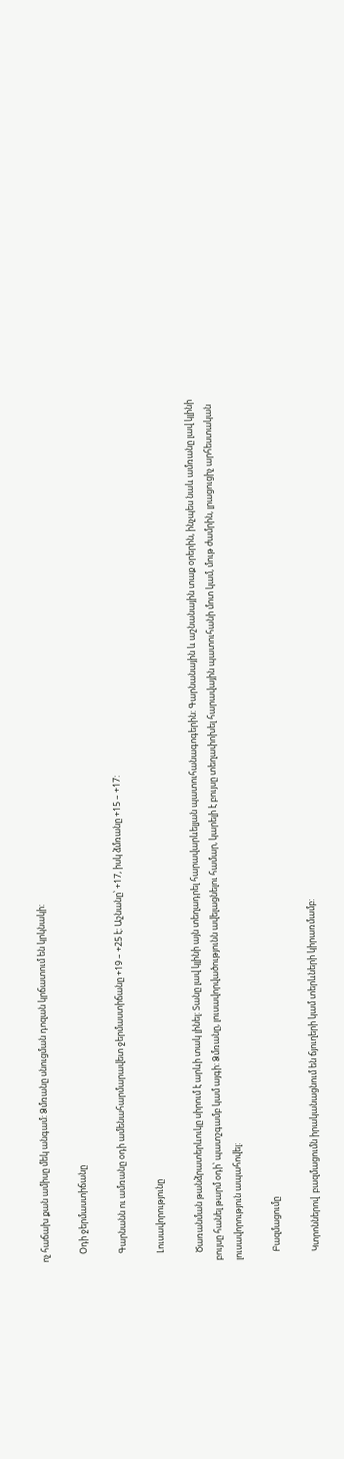ոչ հաճախ քան ամիսը մեկ անգամ: Ձմռանը սնուցման դոզան կրճատում են կրկնակի:

    Օդի ջերմաստիճանը

    Գարնանն ու ամռանը օդի ամենահարմարավետ ջերմաստիճանը +19 – +25 է: Աշնանը՝ +17, իսկ ձմռանը +15 – +17:

    Լուսավորությունը

    Ծառանման թանձրատերևուկը սիրում է արևի տակ լինել: Տանը լավ կլինի այն տեղադրել հարավարևելյան պատուհանագոգերին: Գարնանային և աշնանային տաք օրերին, ինչպես նաև ամռանը լավ կլինի բույսը հանել թարմ օդի՝ պատշգամբ կամ այգի: Ձմռանը, լուսավորվածությունն ավելացնելու համար, կարելի է բույսը տեղափոխել հարավային պատուհանի մոտ կամ, մութ ժամրին, լրացուցիչ արհեստական լուսավորություն ապահովել:

    Բազմացումը

    Կտրոններով  բազմացումն իրականացնում են ճյուղերի կամ տերևների կիրառմամբ: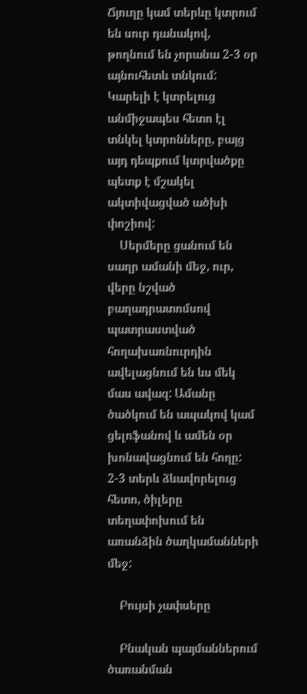Ճյուղը կամ տերևը կտրում են սուր դանակով, թողնում են չորանա 2-3 օր այնուհետև տնկում: Կարելի է կտրելուց անմիջապես հետո էլ տնկել կտրոնները, բայց այդ դեպքում կտրվածքը պետք է մշակել ակտիվացված ածխի փոշիով:
    Սերմերը ցանում են սաղր ամանի մեջ, ուր, վերը նշված բաղադրատոմսով պատրաստված հողախառնուրդին ավելացնում են ևս մեկ մաս ավազ: Ամանը ծածկում են ապակով կամ ցելոֆանով և ամեն օր խոնավացնում են հողը: 2-3 տերև ձևավորելուց հետո, ծիլերը տեղափոխում են առանձին ծաղկամանների մեջ:

    Բույսի չափսերը

    Բնական պայմաններում ծառանման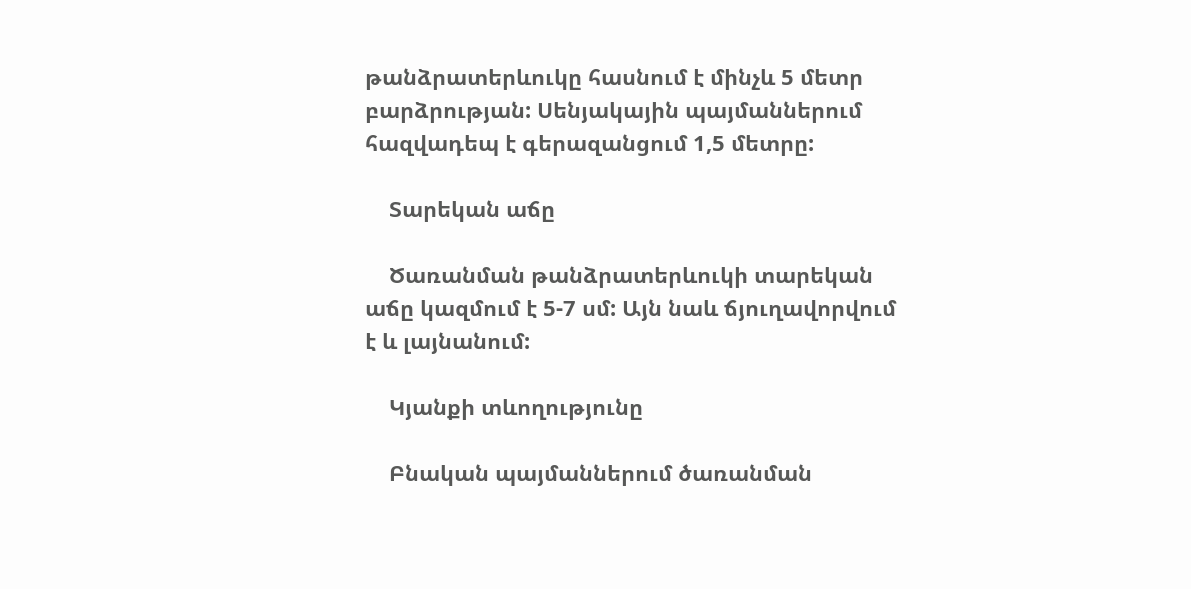թանձրատերևուկը հասնում է մինչև 5 մետր բարձրության: Սենյակային պայմաններում հազվադեպ է գերազանցում 1,5 մետրը:

    Տարեկան աճը

    Ծառանման թանձրատերևուկի տարեկան աճը կազմում է 5-7 սմ: Այն նաև ճյուղավորվում է և լայնանում:

    Կյանքի տևողությունը

    Բնական պայմաններում ծառանման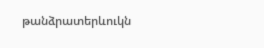թանձրատերևուկն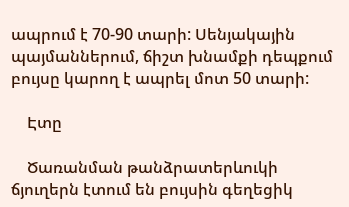ապրում է 70-90 տարի: Սենյակային պայմաններում, ճիշտ խնամքի դեպքում բույսը կարող է ապրել մոտ 50 տարի:

    Էտը

    Ծառանման թանձրատերևուկի ճյուղերն էտում են բույսին գեղեցիկ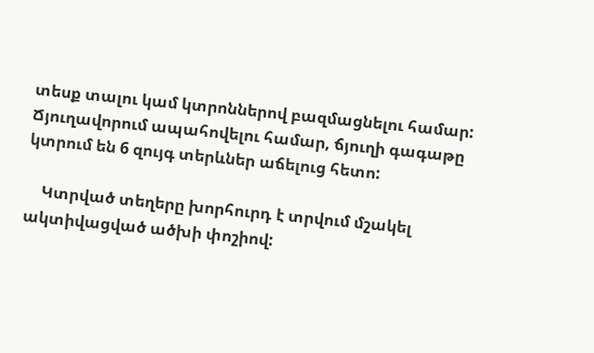տեսք տալու կամ կտրոններով բազմացնելու համար: Ճյուղավորում ապահովելու համար, ճյուղի գագաթը կտրում են 6 զույգ տերևներ աճելուց հետո:

    Կտրված տեղերը խորհուրդ է տրվում մշակել ակտիվացված ածխի փոշիով: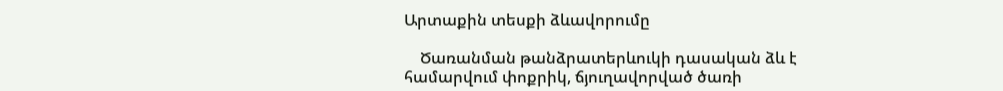Արտաքին տեսքի ձևավորումը

    Ծառանման թանձրատերևուկի դասական ձև է համարվում փոքրիկ, ճյուղավորված ծառի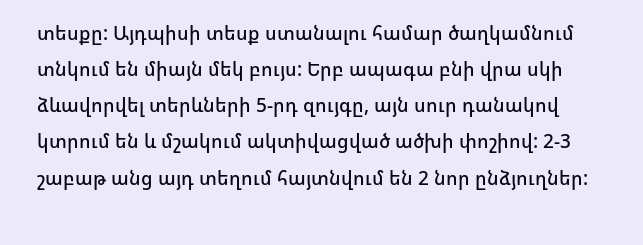տեսքը: Այդպիսի տեսք ստանալու համար ծաղկամնում տնկում են միայն մեկ բույս: Երբ ապագա բնի վրա սկի ձևավորվել տերևների 5-րդ զույգը, այն սուր դանակով կտրում են և մշակում ակտիվացված ածխի փոշիով: 2-3 շաբաթ անց այդ տեղում հայտնվում են 2 նոր ընձյուղներ: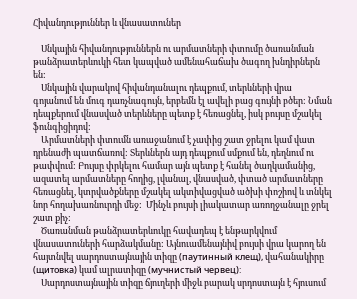Հիվանդություններ և վնասատուներ

    Սնկային հիվանդություններն ու արմատների փտումը ծառանման թանձրատերևուկի հետ կապված ամենահաճախ ծագող խնդիրներն են:
    Սնկային վարակով հիվանդանալու դեպքում, տերևների վրա գոյանում են մուգ դառչնագույն, երբեմն էլ ավելի բաց գույնի բծեր: Նման դեպքերում վնասված տերևները պետք է հեռացնել, իսկ բույսը մշակել ֆունգիցիդով:
    Արմատների փտումն առաջանում է չափից շատ ջրելու կամ վատ դրենաժի պատճառով: Տերևներն այդ դեպքում սմքում են, դեղնում ու թափվում: Բույսը փրկելու համար այն պետք է հանել ծաղկամանից, ազատել արմատները հողից, լվանալ, վնասված, փտած արմատները հեռացնել, կտրվածքները մշակել ակտիվացված ածխի փոշիով և տնկել նոր հողախառնուրդի մեջ:  Մինչև բույսի լիակատար առողջանալը ջրել շատ քիչ:
    Ծառանման թանձրատերևուկը հավադեպ է ենթարկվում վնասատուների հարձակմանը: Այնուամենայնիվ բույսի վրա կարող են հայտնվել սարդոստայնային տիզը (паутинный клещ), վահանակիրը (щитовка) կամ ալրատիզը (мучнистый червец):
    Սարդոստայնային տիզը ճյուղերի միջև բարակ սրդոստայն է հյուսում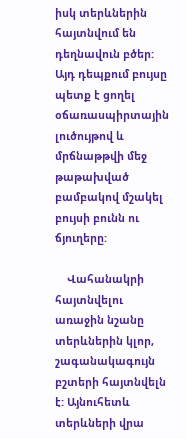իսկ տերևներին հայտնվում են դեղնավուն բծեր: Այդ դեպքում բույսը պետք է ցողել օճառասպիրտային լուծույթով և մրճնաթթվի մեջ թաթախված բամբակով մշակել բույսի բունն ու ճյուղերը:

    Վահանակրի հայտնվելու առաջին նշանը տերևներին կլոր, շագանակագույն բշտերի հայտնվելն է: Այնուհետև տերևների վրա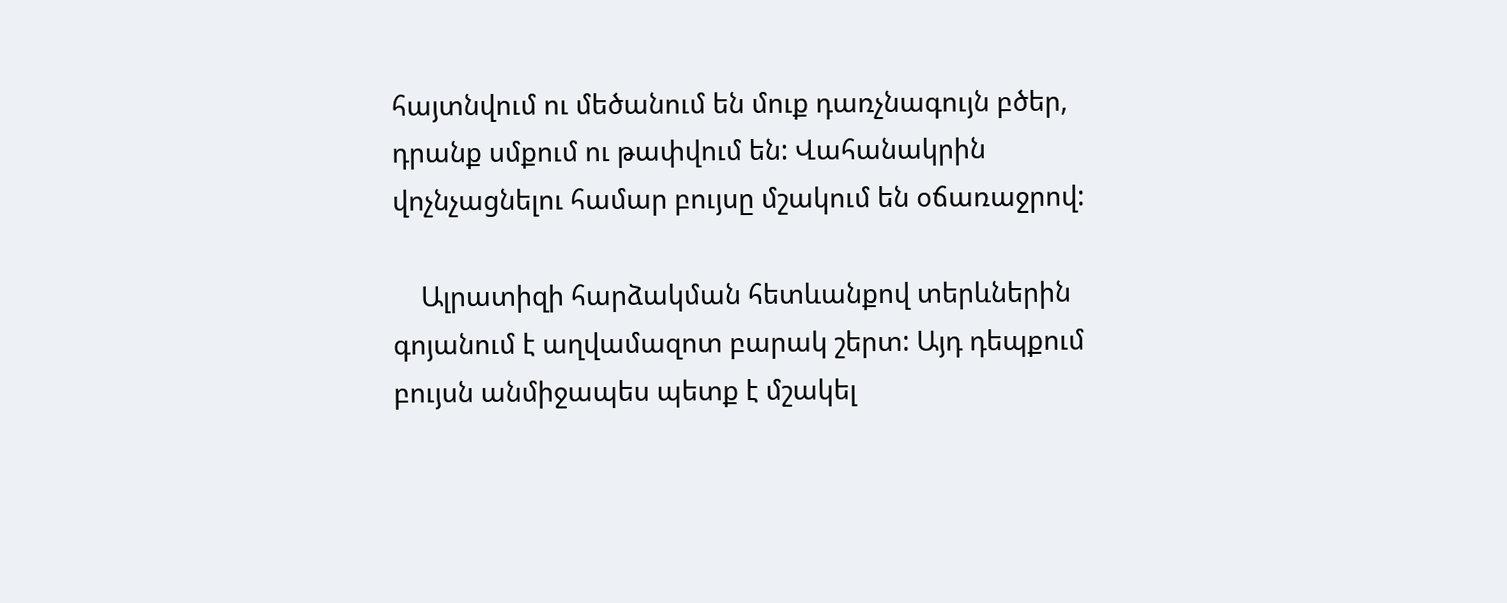հայտնվում ու մեծանում են մուք դառչնագույն բծեր, դրանք սմքում ու թափվում են: Վահանակրին վոչնչացնելու համար բույսը մշակում են օճառաջրով:

    Ալրատիզի հարձակման հետևանքով տերևներին գոյանում է աղվամազոտ բարակ շերտ: Այդ դեպքում բույսն անմիջապես պետք է մշակել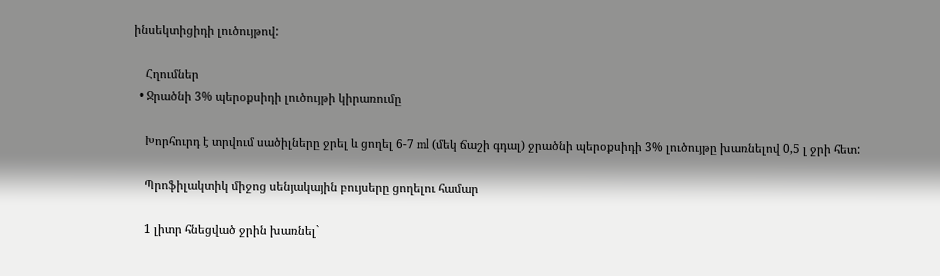ինսեկտիցիդի լուծույթով:

    Հղումներ
  • Ջրածնի 3% պերօքսիդի լուծույթի կիրառումը

    Խորհուրդ է տրվում սածիլները ջրել և ցողել 6-7 ml (մեկ ճաշի գդալ) ջրածնի պերօքսիդի 3% լուծույթը խառնելով 0,5 լ ջրի հետ:

    Պրոֆիլակտիկ միջոց սենյակային բույսերը ցողելու համար

    1 լիտր հնեցված ջրին խառնել`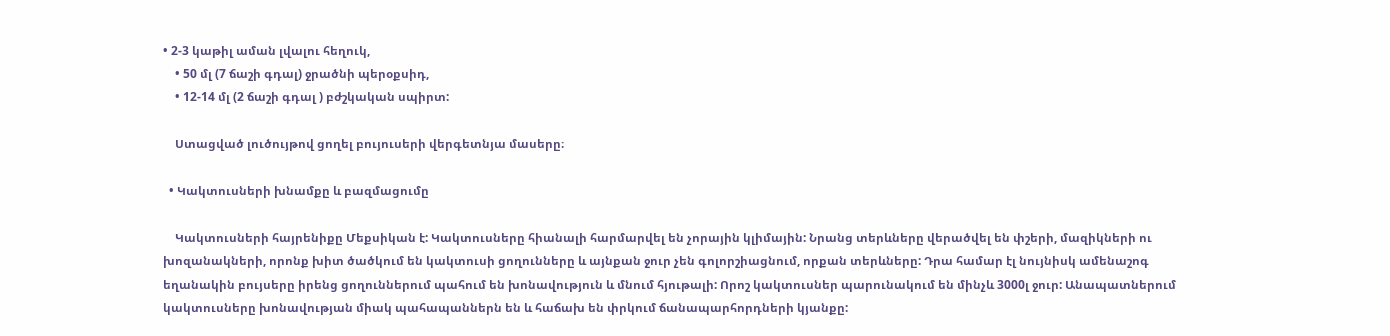• 2-3 կաթիլ աման լվալու հեղուկ,
    • 50 մլ (7 ճաշի գդալ) ջրածնի պերօքսիդ,
    • 12-14 մլ (2 ճաշի գդալ ) բժշկական սպիրտ:

    Ստացված լուծույթով ցողել բույուսերի վերգետնյա մասերը։

  • Կակտուսների խնամքը և բազմացումը

    Կակտուսների հայրենիքը Մեքսիկան է: Կակտուսները հիանալի հարմարվել են չորային կլիմային: Նրանց տերևները վերածվել են փշերի, մազիկների ու խոզանակների, որոնք խիտ ծածկում են կակտուսի ցողունները և այնքան ջուր չեն գոլորշիացնում, որքան տերևները: Դրա համար էլ նույնիսկ ամենաշոգ եղանակին բույսերը իրենց ցողուններում պահում են խոնավություն և մնում հյութալի: Որոշ կակտուսներ պարունակում են մինչև 3000լ ջուր: Անապատներում կակտուսները խոնավության միակ պահապաններն են և հաճախ են փրկում ճանապարհորդների կյանքը: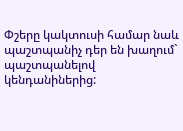Փշերը կակտուսի համար նաև պաշտպանիչ դեր են խաղում` պաշտպանելով կենդանիներից: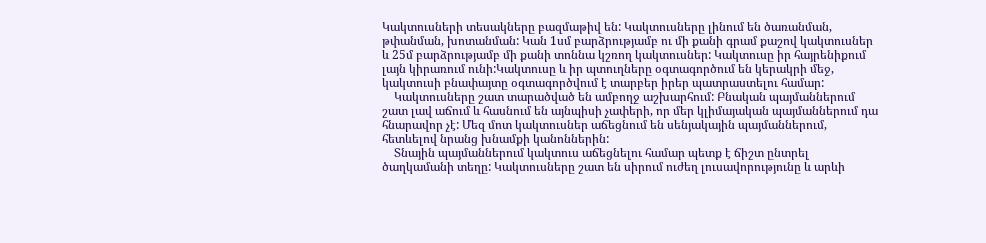Կակտուսների տեսակները բազմաթիվ են: Կակտուսները լինում են ծառանման, թփանման, խոտանման: Կան 1սմ բարձրությամբ ու մի քանի գրամ քաշով կակտուսներ և 25մ բարձրությամբ մի քանի տոննա կշռող կակտուսներ: Կակտուսը իր հայրենիքում լայն կիրառում ունի:Կակտուսը և իր պտուղները օգտագործում են կերակրի մեջ, կակտուսի բնափայտը օգտագործվում է տարբեր իրեր պատրաստելու համար:
    Կակտուսները շատ տարածված են ամբողջ աշխարհում: Բնական պայմաններում շատ լավ աճում և հասնում են այնպիսի չափերի, որ մեր կլիմայական պայմաններում դա հնարավոր չէ: Մեզ մոտ կակտուսներ աճեցնում են սենյակային պայմաններում, հետևելով նրանց խնամքի կանոններին:
    Տնային պայմաններում կակտուս աճեցնելու համար պետք է ճիշտ ընտրել ծաղկամանի տեղը: Կակտուսները շատ են սիրում ուժեղ լուսավորությունը և արևի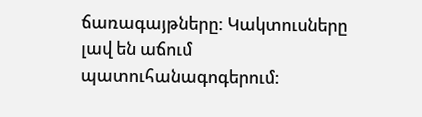ճառագայթները: Կակտուսները լավ են աճում պատուհանագոգերում: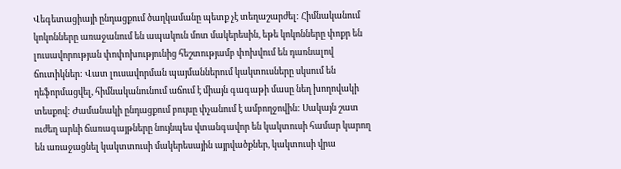Վեգետացիայի ընդացքում ծաղկամանը պետք չէ տեղաշարժել: Հիմնականում կոկոնները առաջանում են ապակուն մոտ մակերեսին, եթե կոկոնները փոքր են լուսավորության փոփոխությունից հեշտությամբ փոխվում են դառնալով ճուտիկներ: Վատ լուսավորման պայմաններում կակտուսները սկսում են դեֆորմացվել, հիմնականունում աճում է միայն գագաթի մասը նեղ խողովակի տեսքով: Ժամանակի ընդացքում բույսը փչանում է ամբողջովին: Սակայն շատ ուժեղ արևի ճառագայթները նույնպես վտանգավոր են կակտուսի համար կարող են առաջացնել կակտտուսի մակերեսային այրվածքներ, կակտուսի վրա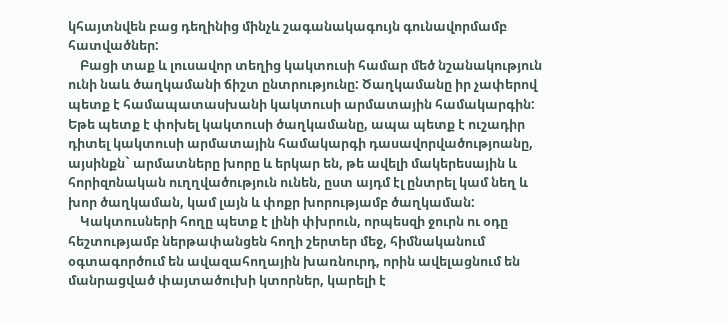կհայտնվեն բաց դեղինից մինչև շագանակագույն գունավորմամբ հատվածներ:
    Բացի տաք և լուսավոր տեղից կակտուսի համար մեծ նշանակություն ունի նաև ծաղկամանի ճիշտ ընտրությունը: Ծաղկամանը իր չափերով պետք է համապատասխանի կակտուսի արմատային համակարգին: Եթե պետք է փոխել կակտուսի ծաղկամանը, ապա պետք է ուշադիր դիտել կակտուսի արմատային համակարգի դասավորվածությոանը, այսինքն` արմատները խորը և երկար են, թե ավելի մակերեսային և հորիզոնական ուղղվածություն ունեն, ըստ այդմ էլ ընտրել կամ նեղ և խոր ծաղկաման, կամ լայն և փոքր խորությամբ ծաղկաման:
    Կակտուսների հողը պետք է լինի փխրուն, որպեսզի ջուրն ու օդը հեշտությամբ ներթափանցեն հողի շերտեր մեջ, հիմնականում օգտագործում են ավազահողային խառնուրդ, որին ավելացնում են մանրացված փայտածուխի կտորներ, կարելի է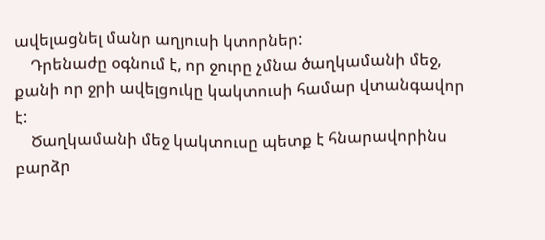ավելացնել մանր աղյուսի կտորներ:
    Դրենաժը օգնում է, որ ջուրը չմնա ծաղկամանի մեջ, քանի որ ջրի ավելցուկը կակտուսի համար վտանգավոր է:
    Ծաղկամանի մեջ կակտուսը պետք է հնարավորինս բարձր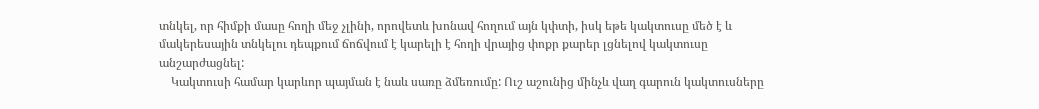տնկել, որ հիմքի մասը հողի մեջ չլինի, որովետև խոնավ հողում այն կփտի, իսկ եթե կակտուսը մեծ է և մակերեսային տնկելու դեպքում ճոճվում է կարելի է հողի վրայից փոքր քարեր լցնելով կակտուսը անշարժացնել:
    Կակտուսի համար կարևոր պայման է նաև սառը ձմեռումը: Ուշ աշունից մինչև վաղ գարուն կակտուսները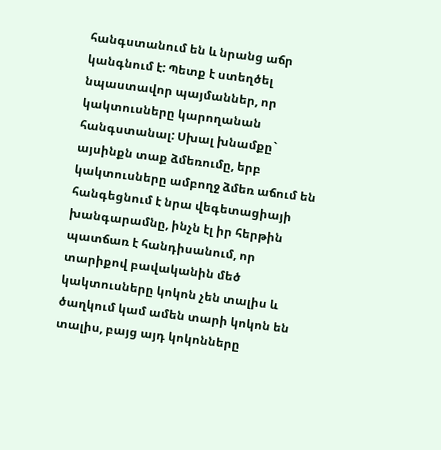հանգստանում են և նրանց աճր կանգնում է: Պետք է ստեղծել նպաստավոր պայմաններ, որ կակտուսները կարողանան հանգստանալ: Սխալ խնամքը` այսինքն տաք ձմեռումը, երբ կակտուսները ամբողջ ձմեռ աճում են հանգեցնում է նրա վեգետացիայի խանգարամնը, ինչն էլ իր հերթին պատճառ է հանդիսանում, որ տարիքով բավականին մեծ կակտուսները կոկոն չեն տալիս և ծաղկում կամ ամեն տարի կոկոն են տալիս, բայց այդ կոկոնները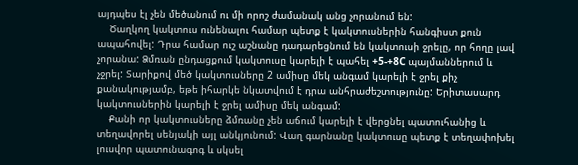այդպես էլ չեն մեծանում ու մի որոշ ժամանակ անց չորանում են:
    Ծաղկող կակտուս ունենալու համար պետք է կակտուսներին հանգիստ քուն ապահովել: Դրա համար ուշ աշնանը դադարեցնում են կակտուսի ջրելը, որ հողը լավ չորանա: Ձմռան ընդացքում կակտուսը կարելի է պահել +5-+8C պայմաններում և չջրել: Տարիքով մեծ կակտուսները 2 ամիսը մեկ անգամ կարելի է ջրել քիչ քանակությամբ, եթե իհարկե նկատվում է դրա անհրաժեշտությունը: Երիտասարդ կակտուսներին կարելի է ջրել ամիսը մեկ անգամ:
    Քանի որ կակտուսները ձմռանը չեն աճում կարելի է վերցնել պատուհանից և տեղավորել սենյակի այլ անկյունում: Վաղ գարնանը կակտուսը պետք է տեղափոխել լուսվոր պատունագոգ և սկսել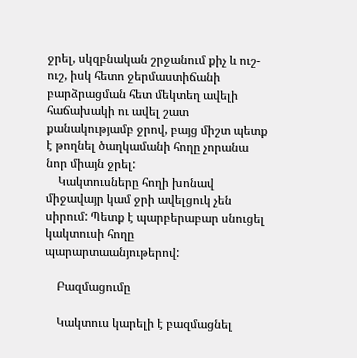ջրել, սկզբնական շրջանում քիչ և ուշ-ուշ, իսկ հետո ջերմաստիճանի բարձրացման հետ մեկտեղ ավելի հաճախակի ու ավել շատ քանակությամբ ջրով, բայց միշտ պետք է թողնել ծաղկամանի հողը չորանա նոր միայն ջրել:
    Կակտուսները հողի խոնավ միջավայր կամ ջրի ավելցուկ չեն սիրում: Պետք է պարբերաբար սնուցել կակտուսի հողը պարարտաանյութերով:

    Բազմացումը

    Կակտուս կարելի է բազմացնել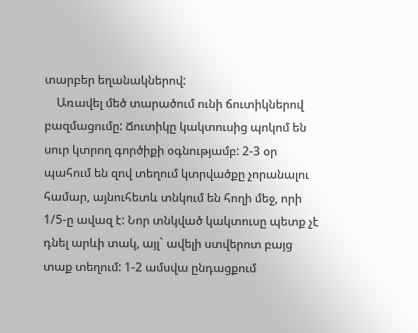տարբեր եղանակներով:
    Առավել մեծ տարածում ունի ճուտիկներով բազմացումը: Ճուտիկը կակտուսից պոկոմ են սուր կտրող գործիքի օգնությամբ: 2-3 օր պահում են զով տեղում կտրվածքը չորանալու համար, այնուհետև տնկում են հողի մեջ, որի 1/5-ը ավազ է: Նոր տնկված կակտուսը պետք չէ դնել արևի տակ, այլ` ավելի ստվերոտ բայց տաք տեղում: 1-2 ամսվա ընդացքում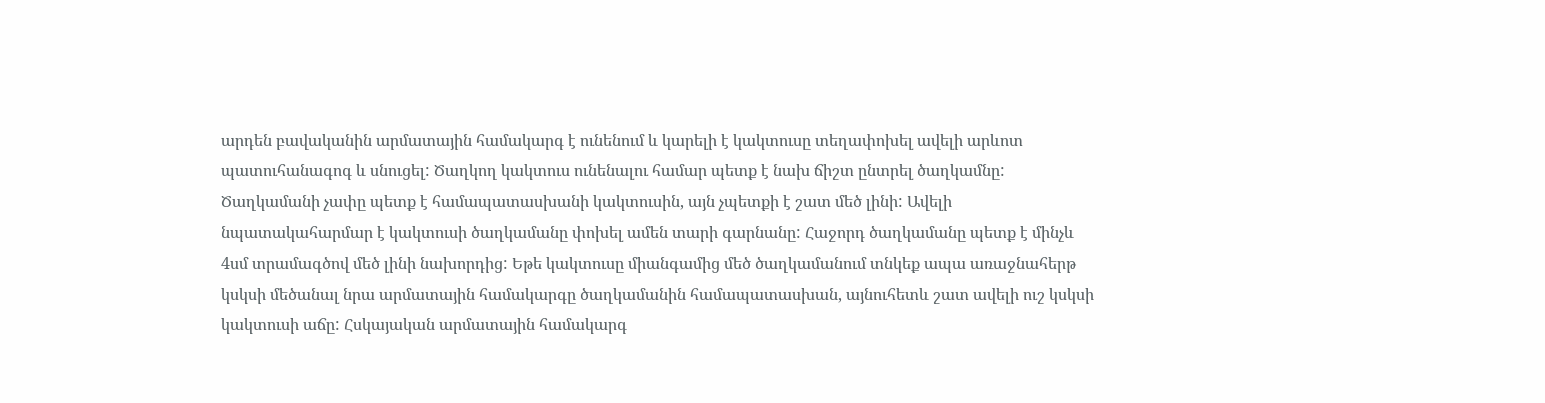արդեն բավականին արմատային համակարգ է ունենում և կարելի է կակտուսը տեղափոխել ավելի արևոտ պատուհանագոգ և սնուցել: Ծաղկող կակտուս ունենալու համար պետք է նախ ճիշտ ընտրել ծաղկամնը: Ծաղկամանի չափը պետք է համապատասխանի կակտուսին, այն չպետքի է շատ մեծ լինի: Ավելի նպատակահարմար է կակտուսի ծաղկամանը փոխել ամեն տարի գարնանը: Հաջորդ ծաղկամանը պետք է մինչև 4սմ տրամագծով մեծ լինի նախորդից: Եթե կակտուսը միանգամից մեծ ծաղկամանում տնկեք ապա առաջնահերթ կսկսի մեծանալ նրա արմատային համակարգը ծաղկամանին համապատասխան, այնուհետև շատ ավելի ուշ կսկսի կակտուսի աճը: Հսկայական արմատային համակարգ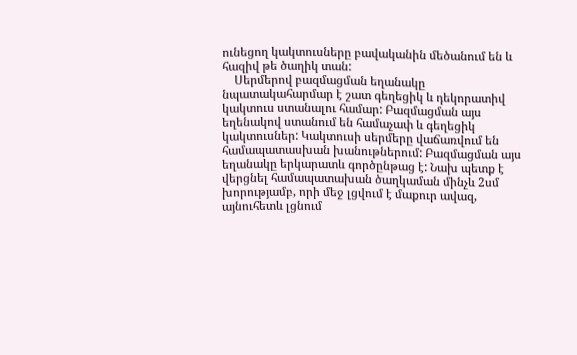ունեցող կակտուսները բավականին մեծանում են և հազիվ թե ծաղիկ տան:
    Սերմերով բազմացման եղանակը նպատակահարմար է շատ գեղեցիկ և դեկորատիվ կակտուս ստանալու համար: Բազմացման այս եղենակով ստանում են համաչափ և գեղեցիկ կակտուսներ: Կակտուսի սերմերը վաճառվում են համապատասխան խանութներում: Բազմացման այս եղանակը երկարատև գործընթաց է: Նախ պետք է վերցնել համապատախան ծաղկաման մինչև 2սմ խորությամբ, որի մեջ լցվում է մաքուր ավազ, այնուհետև լցնում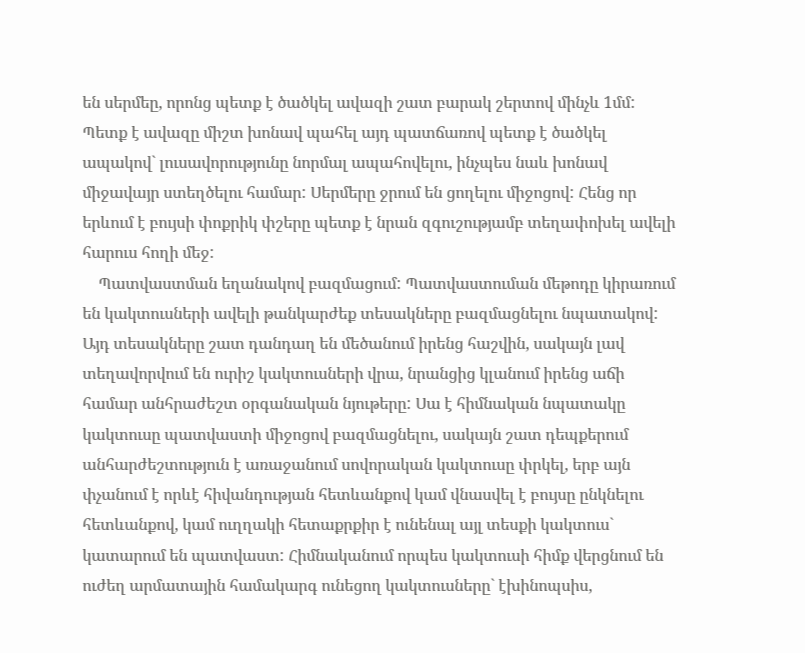են սերմեը, որոնց պետք է ծածկել ավազի շատ բարակ շերտով մինչև 1մմ: Պետք է ավազը միշտ խոնավ պահել այդ պատճառով պետք է ծածկել ապակով` լուսավորությունը նորմալ ապահովելու, ինչպես նաև խոնավ միջավայր ստեղծելու համար: Սերմերը ջրում են ցողելու միջոցով: Հենց որ երևում է բույսի փոքրիկ փշերը պետք է նրան զգուշությամբ տեղափոխել ավելի հարուս հողի մեջ:
    Պատվաստման եղանակով բազմացում: Պատվաստուման մեթոդը կիրառում են կակտուսների ավելի թանկարժեք տեսակները բազմացնելու նպատակով: Այդ տեսակները շատ դանդաղ են մեծանում իրենց հաշվին, սակայն լավ տեղավորվում են ուրիշ կակտուսների վրա, նրանցից կլանում իրենց աճի համար անհրաժեշտ օրգանական նյութերը: Սա է հիմնական նպատակը կակտուսը պատվաստի միջոցով բազմացնելու, սակայն շատ դեպքերում անհարժեշտություն է առաջանում սովորական կակտուսը փրկել, երբ այն փչանում է որևէ հիվանդության հետևանքով կամ վնասվել է բույսը ընկնելու հետևանքով, կամ ուղղակի հետաքրքիր է ունենալ այլ տեսքի կակտուս` կատարում են պատվաստ: Հիմնականում որպես կակտուսի հիմք վերցնում են ուժեղ արմատային համակարգ ունեցող կակտուսները` էխինոպսիս,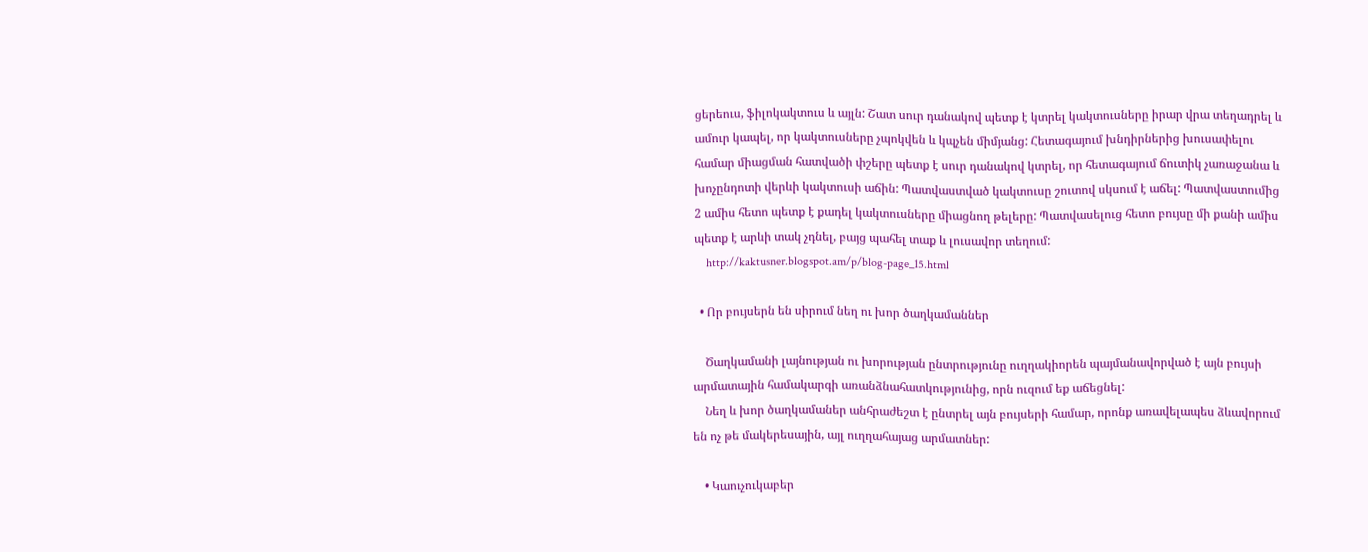ցերեուս, ֆիլոկակտուս և այլն: Շատ սուր դանակով պետք է կտրել կակտուսները իրար վրա տեղադրել և ամուր կապել, որ կակտուսները չպոկվեն և կպչեն միմյանց: Հետագայում խնդիրներից խուսափելու համար միացման հատվածի փշերը պետք է սուր դանակով կտրել, որ հետագայում ճուտիկ չառաջանա և խոչընդոտի վերևի կակտուսի աճին: Պատվաստված կակտուսը շուտով սկսում է աճել: Պատվաստումից 2 ամիս հետո պետք է քադել կակտուսները միացնող թելերը: Պատվասելուց հետո բույսը մի քանի ամիս պետք է արևի տակ չդնել, բայց պահել տաք և լուսավոր տեղում:
    http://kaktusner.blogspot.am/p/blog-page_15.html

  • Որ բույսերն են սիրում նեղ ու խոր ծաղկամաններ

    Ծաղկամանի լայնության ու խորության ընտրությունը ուղղակիորեն պայմանավորված է այն բույսի արմատային համակարգի առանձնահատկությունից, որն ուզում եք աճեցնել:
    Նեղ և խոր ծաղկամաներ անհրաժեշտ է ընտրել այն բույսերի համար, որոնք առավելապես ձևավորում են ոչ թե մակերեսային, այլ ուղղահայաց արմատներ:

    • Կաուչուկաբեր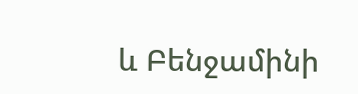և Բենջամինի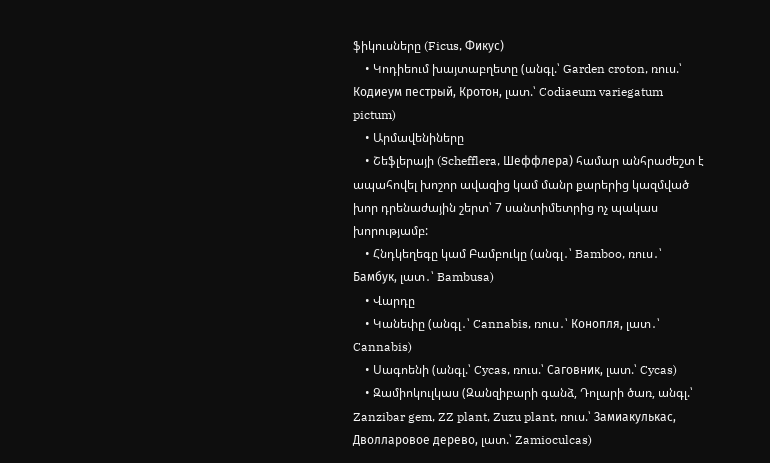ֆիկուսները (Ficus, Фикус)
    • Կոդիեում խայտաբղետը (անգլ.՝ Garden croton, ռուս.՝ Кодиеум пестрый, Кротон, լատ.՝ Codiaeum variegatum pictum)
    • Արմավենիները
    • Շեֆլերայի (Schefflera, Шеффлера) համար անհրաժեշտ է ապահովել խոշոր ավազից կամ մանր քարերից կազմված խոր դրենաժային շերտ՝ 7 սանտիմետրից ոչ պակաս խորությամբ:
    • Հնդկեղեգը կամ Բամբուկը (անգլ․՝ Bamboo, ռուս․՝ Бамбук, լատ․՝ Bambusa)
    • Վարդը
    • Կանեփը (անգլ․՝ Cannabis, ռուս․՝ Конопля, լատ․՝ Cannabis)
    • Սագոենի (անգլ.՝ Cycas, ռուս.՝ Саговник, լատ.՝ Cycas)
    • Զամիոկուլկաս (Զանզիբարի գանձ, Դոլարի ծառ, անգլ.՝ Zanzibar gem, ZZ plant, Zuzu plant, ռուս.՝ Замиакулькас, Дволларовое дерево, լատ.՝ Zamioculcas)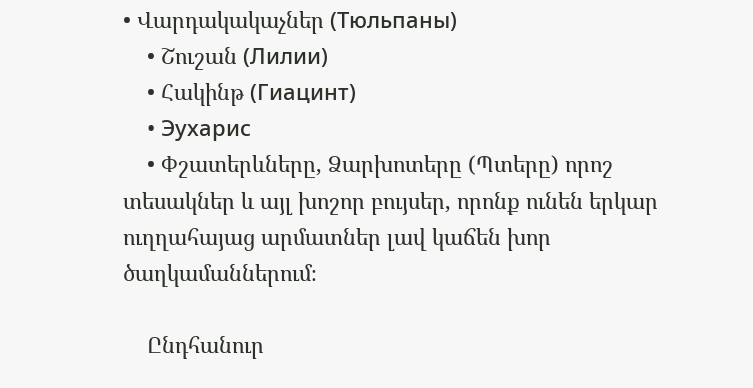• Վարդակակաչներ (Тюльпаны)
    • Շուշան (Лилии)
    • Հակինթ (Гиацинт)
    • Эухарис
    • Փշատերևները, Ձարխոտերը (Պտերը) որոշ տեսակներ և այլ խոշոր բույսեր, որոնք ունեն երկար ուղղահայաց արմատներ լավ կաճեն խոր ծաղկամաններում։

    Ընդհանուր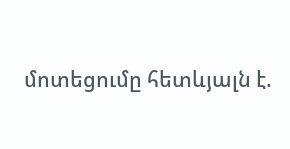մոտեցումը հետևյալն է.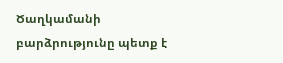Ծաղկամանի բարձրությունը պետք է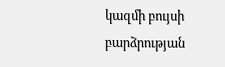կազմի բույսի բարձրության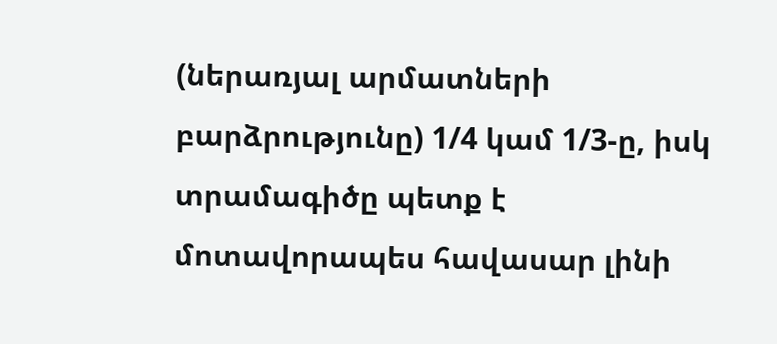(ներառյալ արմատների բարձրությունը) 1/4 կամ 1/3-ը, իսկ տրամագիծը պետք է մոտավորապես հավասար լինի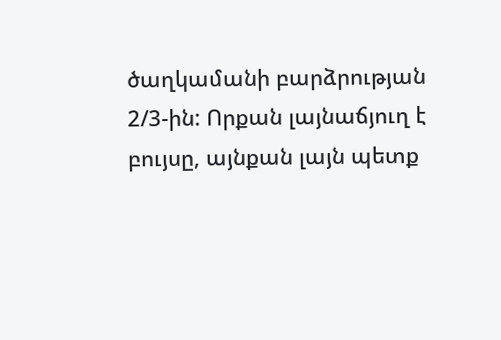ծաղկամանի բարձրության 2/3-ին: Որքան լայնաճյուղ է բույսը, այնքան լայն պետք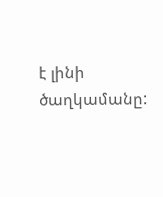է լինի ծաղկամանը: